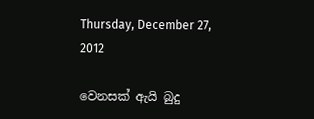Thursday, December 27, 2012

වෙනසක් ඇයි බුදු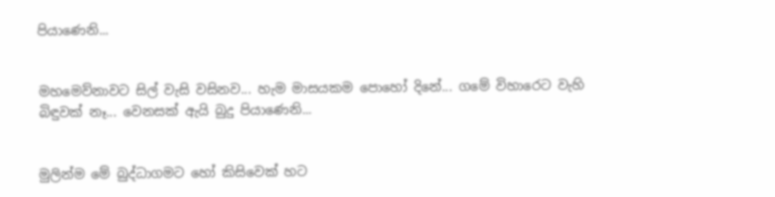පියාණෙනි...


මහමෙව්නාවට සිල් වැසි වසිනව... හැම මාසයකම පොහෝ දිනේ... ගමේ විහාරෙට වැහි බිඳුවක් නෑ... වෙනසක් ඇයි බුදු පියාණෙනි...


මුලින්ම මේ බුද්ධාගමට හෝ කිසිවෙක් හට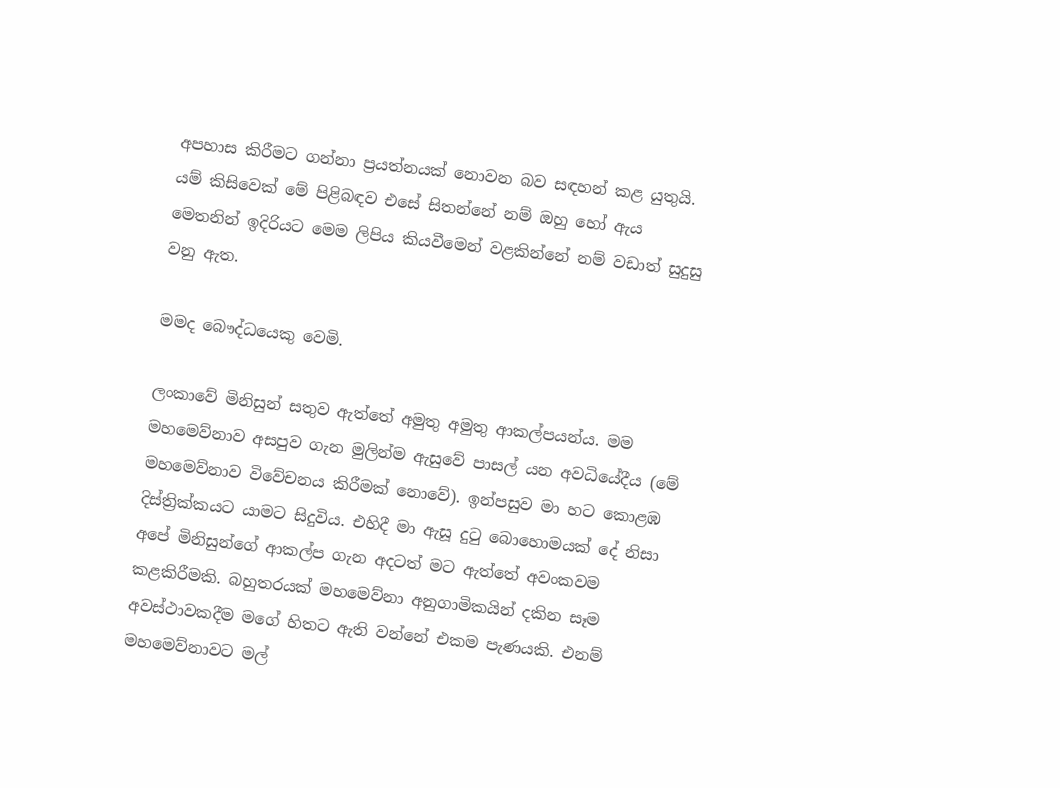අපහාස කිරීමට ගන්නා ප්‍රයත්නයක් නොවන බව සඳහන් කළ යුතුයි. යම් කිසිවෙක් මේ පිළිබඳව එසේ සිතන්නේ නම් ඔහු හෝ ඇය මෙතනින් ඉදිරියට මෙම ලිපිය කියවීමෙන් වළකින්නේ නම් වඩාත් සුදුසු වනු ඇත.

මමද බෞද්ධයෙකු වෙමි.

ලංකාවේ මිනිසුන් සතුව ඇත්තේ අමුතු අමුතු ආකල්පයන්ය. මම මහමෙව්නාව අසපුව ගැන මුලින්ම ඇසුවේ පාසල් යන අවධියේදීය (මේ මහමෙව්නාව විවේචනය කිරීමක් නොවේ). ඉන්පසුව මා හට කොළඹ දිස්ත්‍රික්කයට යාමට සිදුවිය. එහිදී මා ඇසූ දුටු බොහොමයක් දේ නිසා අපේ මිනිසුන්ගේ ආකල්ප ගැන අදටත් මට ඇත්තේ අවංකවම කළකිරීමකි. බහුතරයක් මහමෙව්නා අනුගාමිකයින් දකින සෑම අවස්ථාවකදීම මගේ හිතට ඇති වන්නේ එකම පැණයකි. එනම් මහමෙව්නාවට මල්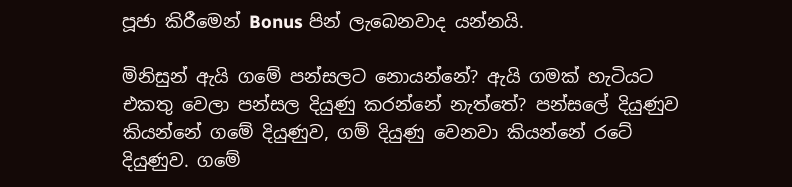පූජා කිරීමෙන් Bonus පින් ලැබෙනවාද යන්නයි.

මිනිසුන් ඇයි ගමේ පන්සලට නොයන්නේ? ඇයි ගමක් හැටියට එකතු වෙලා පන්සල දියුණු කරන්නේ නැත්තේ? පන්සලේ දියුණුව කියන්නේ ගමේ දියුණුව, ගම් දියුණු වෙනවා කියන්නේ රටේ දියුණුව. ගමේ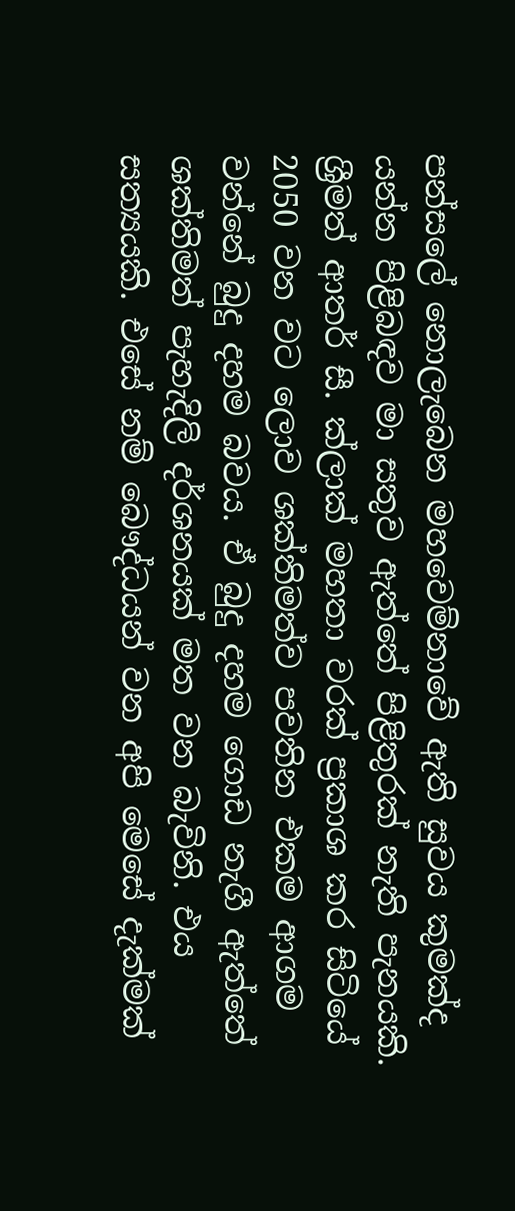පන්සලේ නොලැබෙන මහවෙම්නාවේ ඇති සුවය කුමක්ද යන්න පිළිබඳව මා සතුව ඇත්තේ පිළිතුරක් නැති පැනයකි. ශ්‍රීමත් ආතර් සී. ක්ලාක් මහතා වරක් ප්‍රකාශ කර සිටියේ 2050 වන වට ලොව ශක්තිමත්ව පවතින එකම ආගම වන්නේ බුදු දහම බවය. ඒ බුදු දහම ගොඩ නැගී ඇත්තේ ශක්තිමත් පැහැදිලි දර්ශනයක් මත වන බැවිනි. එය සත්‍යයකි. එසේ නම් බෞද්ධයන් වන අපි මෙසේ දැක්මක්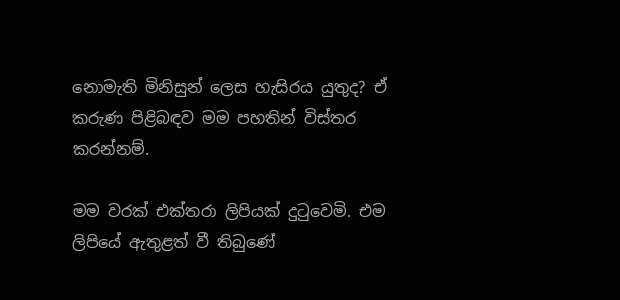නොමැති මිනිසුන් ලෙස හැසිරය යුතුද? ඒ කරුණ පිළිබඳව මම පහතින් විස්තර කරන්නම්.

මම වරක් එක්තරා ලිපියක් දුටුවෙමි. එම ලිපියේ ඇතුළත් වී තිබුණේ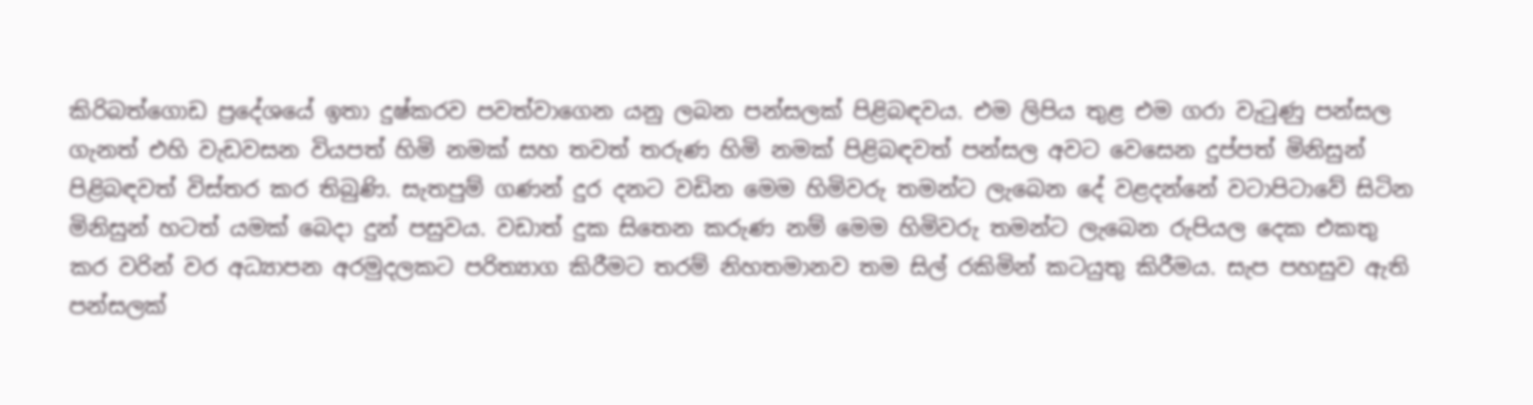කිරිබත්ගොඩ ප්‍රදේශයේ ඉතා දුෂ්කරව පවත්වාගෙන යනු ලබන පන්සලක් පිළිබඳවය. එම ලිපිය තුළ එම ගරා වැටුණු පන්සල ගැනත් එහි වැඩවසන වියපත් හිමි නමක් සහ තවත් තරුණ හිමි නමක් පිළිබඳවත් පන්සල අවට වෙසෙන දුප්පත් මිනිසුන් පිළිබඳවත් විස්තර කර තිබුණි. සැතපුම් ගණන් දුර දනට වඩින මෙම හිමිවරු තමන්ට ලැබෙන දේ වළදන්නේ වටාපිටාවේ සිටින මිනිසුන් හටත් යමක් බෙදා දුන් පසුවය. වඩාත් දුක සිතෙන කරුණ නම් මෙම හිමිවරු තමන්ට ලැබෙන රුපියල දෙක එකතු කර වරින් වර අධ්‍යාපන අරමුදලකට පරිත්‍යාග කිරීමට තරම් නිහතමානව තම සිල් රකිමින් කටයුතු කිරීමය. සැප පහසුව ඇති පන්සලක්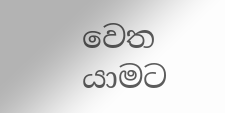වෙත යාමට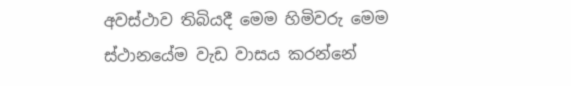අවස්ථාව තිබියදී මෙම හිමිවරු මෙම ස්ථානයේම වැඩ වාසය කරන්නේ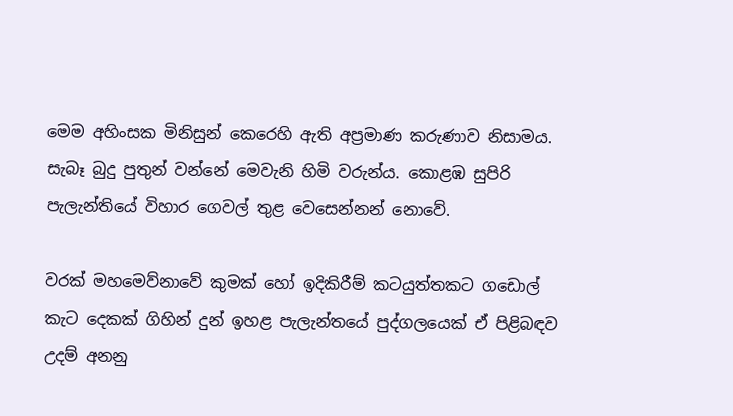මෙම අහිංසක මිනිසුන් කෙරෙහි ඇති අප්‍රමාණ කරුණාව නිසාමය. සැබෑ බුදු පුතුන් වන්නේ මෙවැනි හිමි වරුන්ය. කොළඹ සුපිරි පැලැන්තියේ විහාර ගෙවල් තුළ වෙසෙන්න‍න් නොවේ.

වරක් මහමෙව්නාවේ කුමක් හෝ ඉදිකිරීම් කටයුත්තකට ගඩොල් කැට දෙකක් ගිහින් දුන් ඉහළ පැලැන්තයේ පුද්ගලයෙක් ඒ පිළිබඳව උදම් අනනු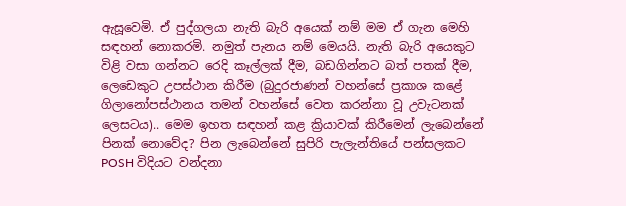ඇසූවෙමි. ඒ පුද්ගලයා නැති බැරි අයෙක් නම් මම ඒ ගැන මෙහි සඳහන් නොකරමි. නමුත් පැනය නම් මෙයයි. නැති බැරි අයෙකුට විළි වසා ගන්නට රෙදි කෑල්ලක් දීම, බඩගින්නට බත් පතක් දීම, ලෙඩෙකුට උපස්ථාන කිරීම (බුදුරජාණන් වහන්සේ ප්‍රකාශ කළේ ගිලානෝපස්ථානය තමන් වහන්සේ වෙත කරන්නා වූ උවැටනක් ලෙසටය).. මෙම ඉහත සඳහන් කළ ක්‍රියාවක් කිරීමෙන් ලැබෙන්නේ පිනක් නොවේද? පින ලැබෙන්නේ සුපිරි පැලැන්තියේ පන්සලකට POSH විදියට වන්දනා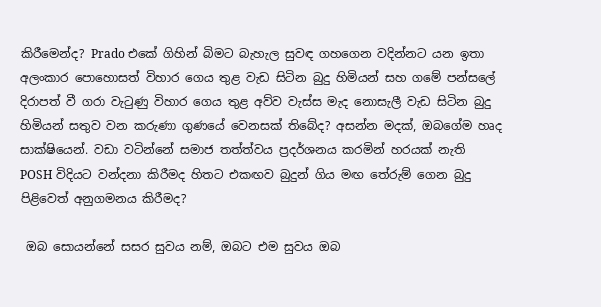කිරීමෙන්ද? Prado එකේ ගිහින් බිමට බැහැල සුවඳ ගහගෙන වදින්නට යන ඉතා අලංකාර පොහොසත් විහාර ගෙය තුළ වැඩ සිටින බුදු හිමියන් සහ ගමේ පන්සලේ දිරාපත් වී ගරා වැටුණු විහාර ගෙය තුළ අව්ව වැස්ස මැද නොසැලී වැඩ සිටින බුදු හිමියන් සතුව වන කරුණා ගුණයේ වෙනසක් තිබේද? අසන්න මදක්, ඔබගේම හෘද සාක්ෂියෙන්. වඩා වටින්නේ සමාජ තත්ත්වය ප්‍රදර්ශනය කරමින් හරයක් නැති
POSH විදියට වන්දනා කිරීමද හිතට එකඟව බුදුන් ගිය මඟ තේරුම් ගෙන බුදු පිළිවෙත් අනුගමනය කිරීමද?

 ඔබ සොයන්නේ සසර සුවය නම්, ඔබට එම සුවය ඔබ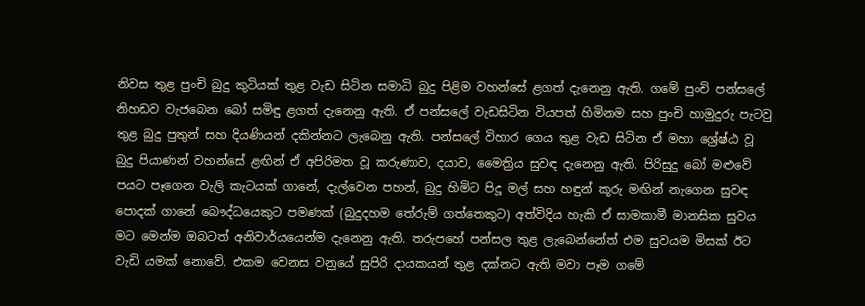නිවස තුළ පුංචි බුදු කුටියක් තුළ වැඩ සිටින සමාධි බුදු පිළිම වහන්සේ ළගත් දැනෙනු ඇති. ගමේ පුංචි පන්සලේ නිහඩව වැජබෙන බෝ සමිඳු ළගත් දැනෙනු ඇති. ඒ පන්සලේ වැඩසිටින වියපත් හිමිනම සහ පුංචි හාමුදුරු පැටවු තුළ බුදු පුතුන් සහ දියණියන් දකින්නට ලැබෙනු ඇති. පන්සලේ විහාර ගෙය තුළ වැඩ සිටින ඒ මහා ශ්‍රේෂ්ඨ වූ බුදු පියාණන් වහන්සේ ළඟින් ඒ අපිරිමත වූ කරුණාව, දයාව, මෛත්‍රිය සුවඳ දැනෙනු ඇති. පිරිසුදු බෝ මළුවේ පයට පෑගෙන වැලි කැටයක් ගානේ, දැල්වෙන පහන්, බුදු හිමිට පිදූ මල් සහ හඳුන් කූරු මඟින් නැගෙන සුවඳ පොදක් ගානේ බෞද්ධයෙකුට පමණක් (බුදුදහම තේරුම් ගත්තෙකුට) අත්විදිය හැකි ඒ සාමකාමී මානසික සුවය මට මෙන්ම ඔබටත් අනිවාර්යයෙන්ම දැනෙනු ඇති. තරුපහේ පන්සල තුළ ලැබෙන්නේත් එම සුවයම මිසක් ඊට වැඩි යමක් නොවේ. එකම වෙනස වනුයේ සුපිරි දායකයන් තුළ දක්නට ඇති මවා පෑම ගමේ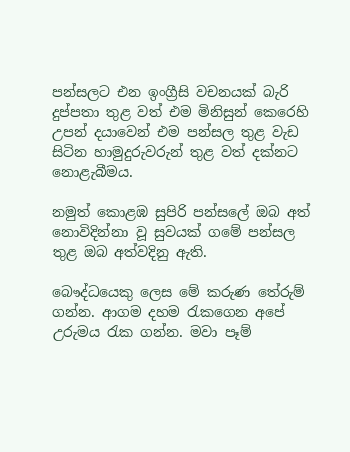පන්සලට එන ඉංග්‍රීසි වචනයක් බැරි දුප්පතා තුළ වත් එම මිනිසුන් කෙරෙහි උපන් දයාවෙන් එම පන්සල තුළ වැඩ සිටින හාමුදුරුවරුන් තුළ වත් දක්නට නොළැබීමය.

නමුත් කොළඹ සුපිරි පන්සලේ ඔබ අත් නොවිදින්නා වූ සුවයක් ගමේ පන්සල තුළ ඔබ අත්වදිනු ඇති.

බෞද්ධයෙකු ලෙස මේ කරුණ තේරුම් ගන්න. ආගම දහම රැකගෙන අපේ උරුමය රැක ගන්න. මවා පෑම්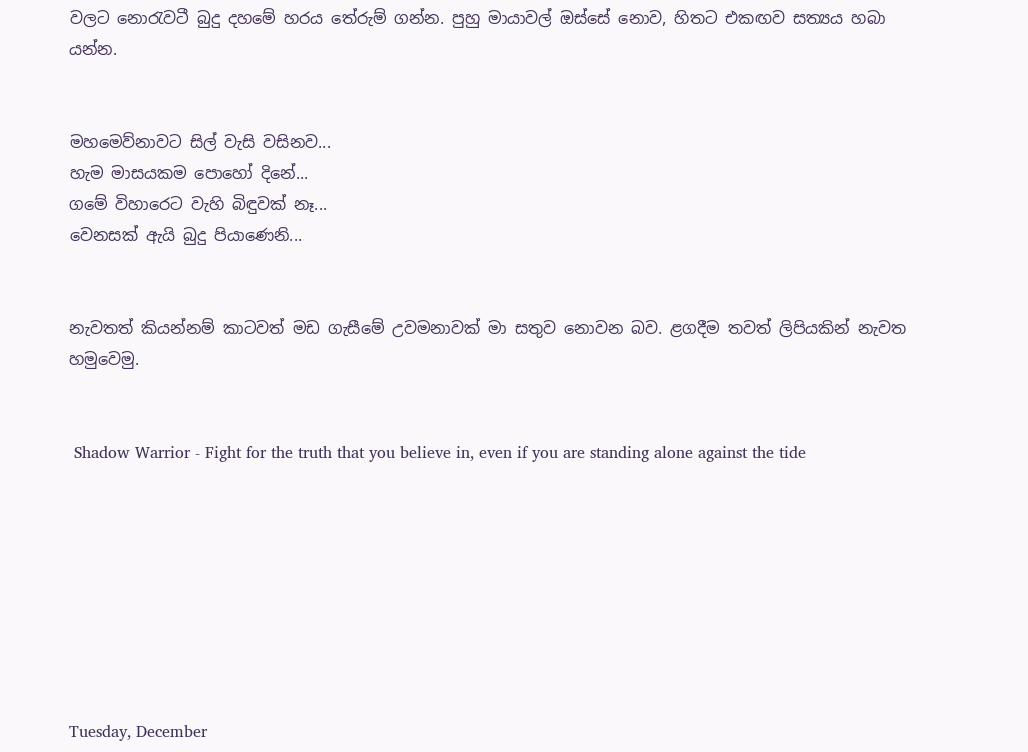වලට නොරැවටී බුදු දහමේ හරය තේරුම් ගන්න. පුහු මායාවල් ඔස්සේ නොව, හිතට එකඟව සත්‍යය හබා යන්න.


මහමෙව්නාවට සිල් වැසි වසිනව...
හැම මාසයකම පොහෝ දිනේ...
ගමේ විහාරෙට වැහි බිඳුවක් නෑ...
වෙනසක් ඇයි බුදු පියාණෙනි...


නැවතත් කියන්නම් කාටවත් මඩ ගැසීමේ උවමනාවක් මා සතුව නොවන බව. ළගදීම තවත් ලිපියකින් නැවත හමුවෙමු.


 Shadow Warrior - Fight for the truth that you believe in, even if you are standing alone against the tide








Tuesday, December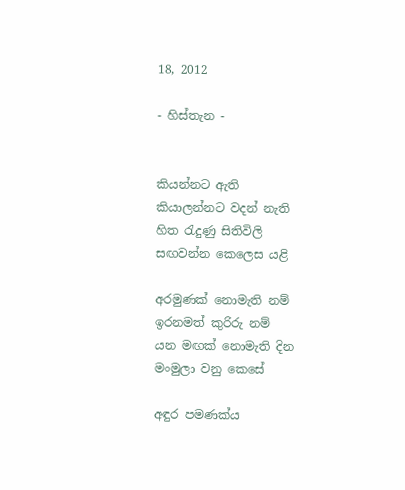18, 2012

- හිස්තැන -


කියන්නට ඇති
කියාලන්නට වදන් නැති
හිත රැදුණු සිතිවිලි
සඟවන්න කෙලෙස යළි

අරමුණක් නොමැති නම්
ඉරනමත් කුරිරු නම්
යන මඟක් නොමැති දින
මංමුලා වනු කෙසේ

අඳුර පමණක්ය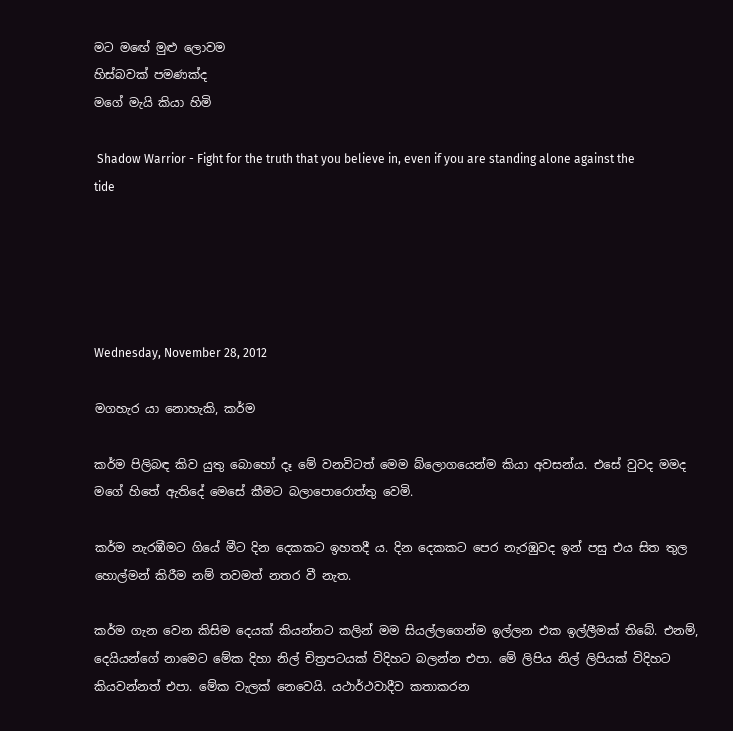මට මඟේ මුළු ලොවම
හිස්බවක් පමණක්ද
මගේ මැයි කියා හිමි

 Shadow Warrior - Fight for the truth that you believe in, even if you are standing alone against the tide





Wednesday, November 28, 2012

මගහැර යා නොහැකි, කර්ම

කර්ම පිලිබඳ කිව යුතු බොහෝ දෑ මේ වනවිටත් මෙම බ්ලොගයෙන්ම කියා අවසන්ය. එසේ වුවද මමද මගේ හිතේ ඇතිදේ මෙසේ කීමට බලාපොරොත්තු වෙමි.

කර්ම නැරඹීමට ගියේ මීට දින දෙකකට ඉහතදී ය. දින දෙකකට පෙර නැරඹුවද ඉන් පසු එය සිත තුල හොල්මන් කිරීම නම් තවමත් නතර වී නැත.

කර්ම ගැන වෙන කිසිම දෙයක් කියන්නට කලින් මම සියල්ලගෙන්ම ඉල්ලන එක ඉල්ලීමක් තිබේ. එනම්, දෙයියන්ගේ නාමෙට මේක දිහා නිල් චිත්‍රපටයක් විදිහට බලන්න එපා. මේ ලිපිය නිල් ලිපියක් විදිහට කියවන්නත් එපා. මේක වැලක් නෙවෙයි. යථාර්ථවාදීව කතාකරන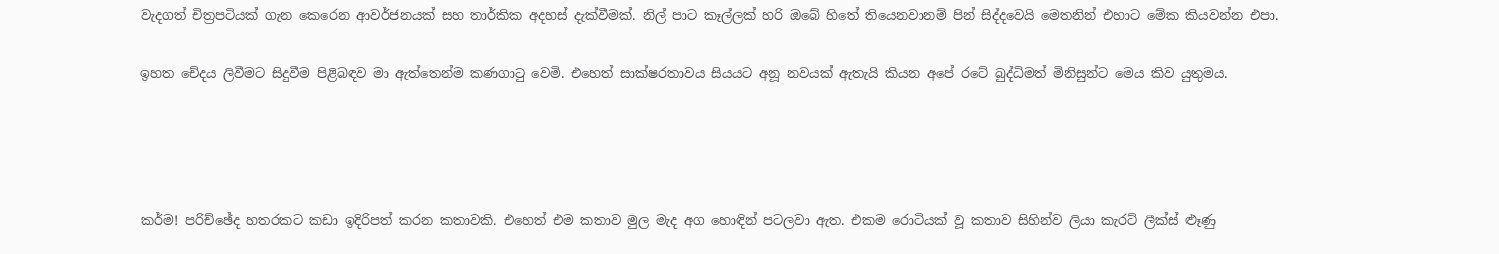වැදගත් චිත්‍රපටියක් ගැන කෙරෙන ආවර්ජනයක් සහ තාර්කික අදහස් දැක්වීමක්. නිල් පාට කෑල්ලක් හරි ඔබේ හිතේ තියෙනවානම් පින් සිද්දවෙයි මෙතනින් එහාට මේක කියවන්න එපා.

ඉහත චේදය ලිවීමට සිදුවීම පිළිබඳව මා ඇත්තෙන්ම කණගාටු වෙමි. එහෙත් සාක්ෂරතාවය සියයට අනූ නවයක් ඇතැයි කියන අපේ රටේ බුද්ධිමත් මිනිසුන්ට මෙය කිව යුතුමය.




කර්ම! පරිච්ඡේද හතරකට කඩා ඉදිරිපත් කරන කතාවකි. එහෙත් එම කතාව මුල මැද අග හොඳින් පටලවා ඇත. එකම රොටියක් වූ කතාව සිහින්ව ලියා කැරට් ලීක්ස් ළූණු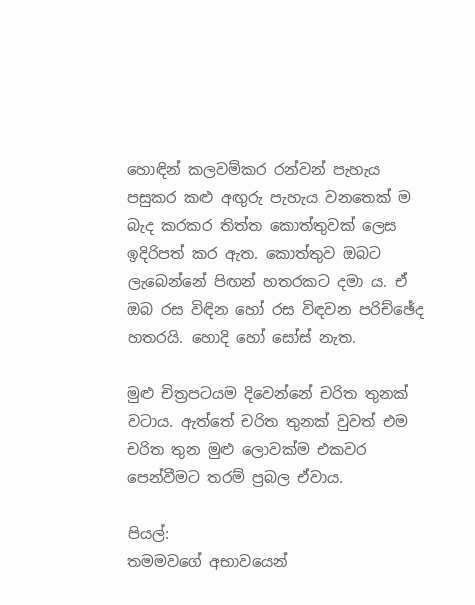හොඳින් කලවම්කර රන්වන් පැහැය පසුකර කළු අඟුරු පැහැය වනතෙක් ම බැද කරකර තිත්ත කොත්තුවක් ලෙස ඉදිරිපත් කර ඇත. කොත්තුව ඔබට ලැබෙන්නේ පිඟන් හතරකට දමා ය. ඒ ඔබ රස විඳින හෝ රස විඳවන පරිච්ඡේද හතරයි. හොදි හෝ සෝස් නැත.

මුළු චිත්‍රපටයම දිවෙන්නේ චරිත තුනක් වටාය. ඇත්තේ චරිත තුනක් වුවත් එම චරිත තුන මුළු ලොවක්ම එකවර පෙන්වීමට තරම් ප්‍රබල ඒවාය.

පියල්:
තමමවගේ අභාවයෙන්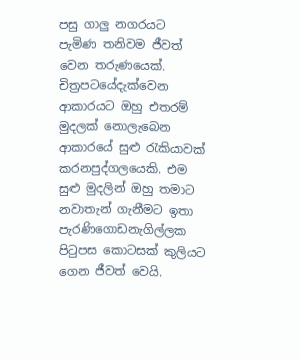පසු ගාලු නගරයට පැමිණ තනිවම ජීවත් වෙන තරුණයෙක්. චිත්‍රපටයේදැක්වෙන ආකාරයට ඔහු එතරම් මුදලක් නොලැබෙන ආකාරයේ සුළු රැකියාවක් කරනපුද්ගලයෙකි. එම සුළු මුදලින් ඔහු තමාට නවාතැන් ගැනීමට ඉතා පැරණිගොඩනැගිල්ලක පිටුපස කොටසක් කුලියට ගෙන ජීවත් වෙයි.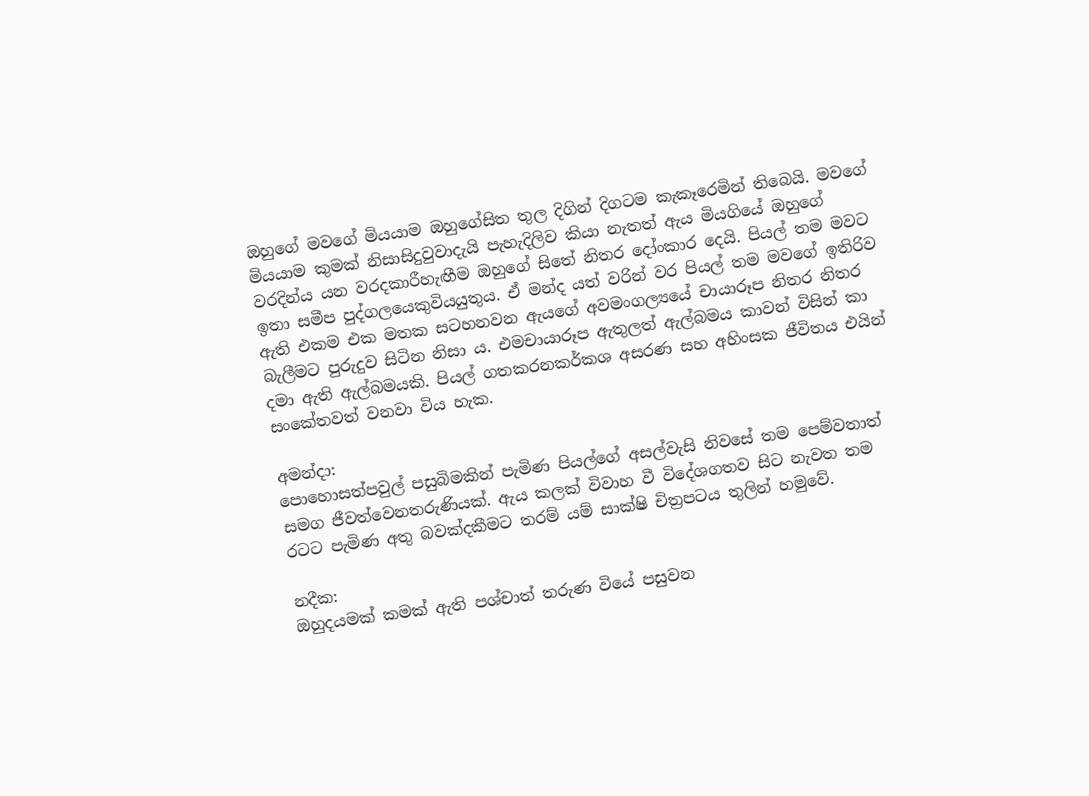ඔහුගේ මවගේ මියයාම ඔහුගේසිත තුල දිගින් දිගටම කැකෑරෙමින් තිබෙයි. මවගේ මියයාම කුමක් නිසාසිදුවුවාදැයි පැහැදිලිව කියා නැතත් ඇය මියගියේ ඔහුගේ වරදින්ය යන වරදකාරීහැඟීම ඔහුගේ සිතේ නිතර දෝංකාර දෙයි. පියල් තම මවට ඉතා සමීප පුද්ගලයෙකුවියයුතුය. ඒ මන්ද යත් වරින් වර පියල් තම මවගේ ඉතිරිව ඇති එකම එක මතක සටහනවන ඇයගේ අවමංගල්‍යයේ චායාරූප නිතර නිතර බැලීමට පුරුදුව සිටින නිසා ය. එමචායාරූප ඇතුලත් ඇල්බමය කාවන් විසින් කා දමා ඇති ඇල්බමයකි. පියල් ගතකරනකර්කශ අසරණ සහ අහිංසක ජීවිතය එයින් සංකේතවත් වනවා විය හැක.

අමන්දා:
පොහොසත්පවුල් පසුබිමකින් පැමිණ පියල්ගේ අසල්වැසි නිවසේ තම පෙම්වතාත් සමග ජීවත්වෙනතරුණියක්. ඇය කලක් විවාහ වී විදේශගතව සිට නැවත තම රටට පැමිණ අතු බවක්දකීමට තරම් යම් සාක්ෂි චිත්‍රපටය තුලින් හමුවේ.

නදීක:
ඔහුදයමක් කමක් ඇති පශ්චාත් තරුණ වියේ පසුවන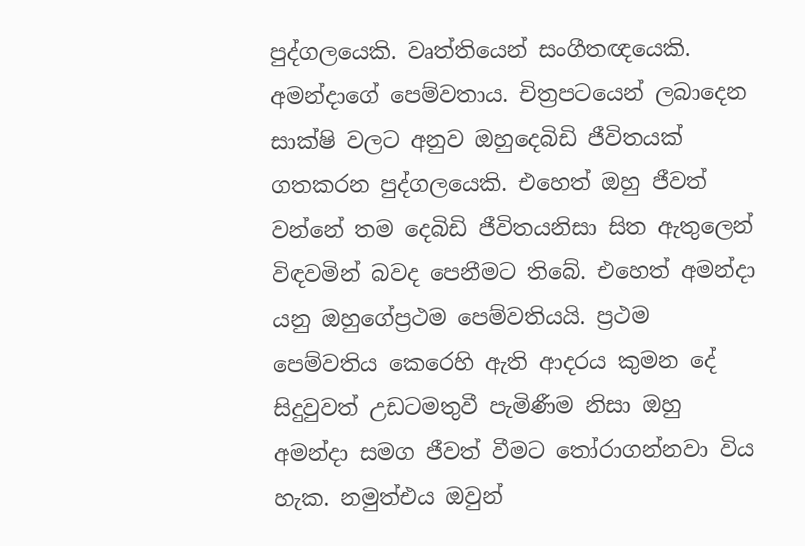පුද්ගලයෙකි. වෘත්තියෙන් සංගීතඥයෙකි. අමන්දාගේ පෙම්වතාය. චිත්‍රපටයෙන් ලබාදෙන සාක්ෂි වලට අනුව ඔහුදෙබිඩි ජීවිතයක් ගතකරන පුද්ගලයෙකි. එහෙත් ඔහු ජීවත් වන්නේ තම දෙබිඩි ජීවිතයනිසා සිත ඇතුලෙන් විඳවමින් බවද පෙනීමට තිබේ. එහෙත් අමන්දා යනු ඔහුගේප්‍රථම පෙම්වතියයි. ප්‍රථම පෙම්වතිය කෙරෙහි ඇති ආදරය කුමන දේ සිදුවුවත් උඩටමතුවී පැමිණීම නිසා ඔහු අමන්දා සමග ජීවත් වීමට තෝරාගන්නවා විය හැක. නමුත්එය ඔවුන්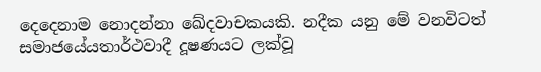දෙදෙනාම නොදන්නා ඛේදවාචකයකි. නදීක යනු මේ වනවිටත් සමාජයේයතාර්ථවාදී දූෂණයට ලක්වූ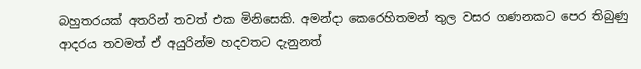බහුතරයක් අතරින් තවත් එක මිනිසෙකි. අමන්දා කෙරෙහිතමන් තුල වසර ගණනකට පෙර තිබුණු ආදරය තවමත් ඒ අයුරින්ම හදවතට දැනුනත්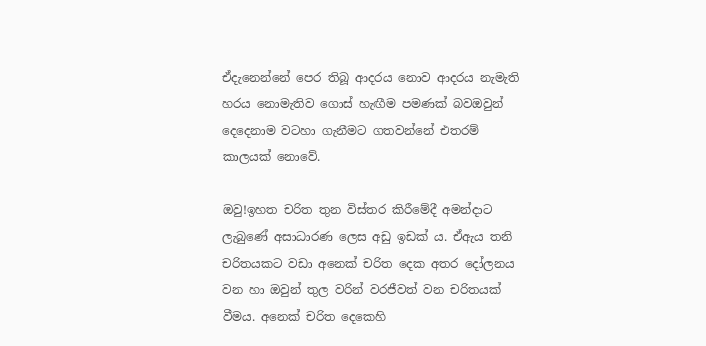ඒදැනෙන්නේ පෙර තිබූ ආදරය නොව ආදරය නැමැති හරය නොමැතිව ගොස් හැඟීම පමණක් බවඔවුන් දෙදෙනාම වටහා ගැනීමට ගතවන්නේ එතරම් කාලයක් නොවේ.

ඔවු!ඉහත චරිත තුන විස්තර කිරීමේදී අමන්දාට ලැබුණේ අසාධාරණ ලෙස අඩු ඉඩක් ය. ඒඇය තනි චරිතයකට වඩා අනෙක් චරිත දෙක අතර දෝලනය වන හා ඔවුන් තුල වරින් වරජීවත් වන චරිතයක් වීමය. අනෙක් චරිත දෙකෙහි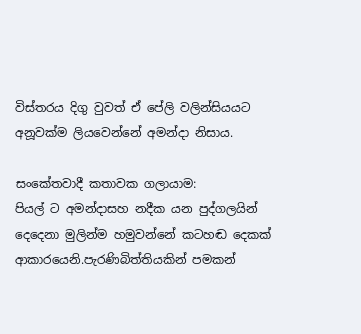විස්තරය දිගු වුවත් ඒ පේලි වලින්සියයට අනූවක්ම ලියවෙන්නේ අමන්දා නිසාය.

සංකේතවාදී කතාවක ගලායාම:
පියල් ට අමන්දාසහ නදීක යන පුද්ගලයින් දෙදෙනා මුලින්ම හමුවන්නේ කටහඬ දෙකක් ආකාරයෙනි.පැරණිබිත්තියකින් පමකන්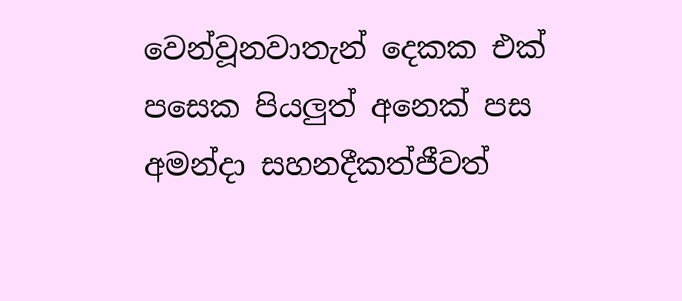වෙන්වූනවාතැන් දෙකක එක් පසෙක පියලුත් අනෙක් පස අමන්දා සහනදීකත්ජීවත්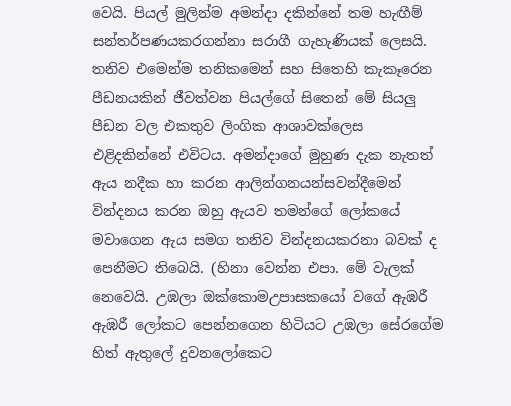වෙයි. පියල් මුලින්ම අමන්දා දකින්නේ තම හැඟීම් සන්තර්පණයකරගන්නා සරාගී ගැහැණියක් ලෙසයි. තනිව එමෙන්ම තනිකමෙන් සහ සිතෙහි කැකෑරෙන පීඩනයකින් ජීවත්වන පියල්ගේ සිතෙන් මේ සියලු පීඩන වල එකතුව ලිංගික ආශාවක්ලෙස එළිදකින්නේ එවිටය. අමන්දාගේ මුහුණ දැක නැතත් ඇය නදීක හා කරන ආලින්ගනයන්සවන්දීමෙන් වින්දනය කරන ඔහු ඇයව තමන්ගේ ලෝකයේ මවාගෙන ඇය සමග තනිව වින්දනයකරනා බවක් ද පෙනීමට තිබෙයි. (හිනා වෙන්න එපා. මේ වැලක් නෙවෙයි. උඹලා ඔක්කොමඋපාසකයෝ වගේ ඇඹරී ඇඹරී ලෝකට පෙන්නගෙන හිටියට උඹලා සේරගේම හිත් ඇතුලේ දුවනලෝකෙට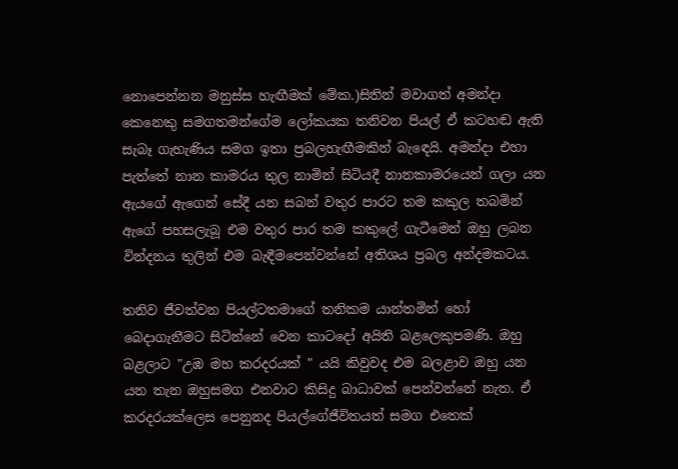නොපෙන්නන මනුස්ස හැඟීමක් මේක.)සිතින් මවාගත් අමන්දා කෙනෙකු සමගතමන්ගේම ලෝකයක තනිවන පියල් ඒ කටහඬ ඇති සැබෑ ගැහැණිය සමග ඉතා ප්‍රබලහැඟීමකින් බැඳෙයි. අමන්දා එහා පැත්තේ නාන කාමරය තුල නාමින් සිටියදී නානකාමරයෙන් ගලා යන ඇයගේ ඇගෙන් සේදී යන සබන් වතුර පාරට තම කකුල තබමින් ඇගේ පහසලැබූ එම වතුර පාර තම කකුලේ ගැටීමෙන් ඔහු ලබන වින්දනය තුලින් එම බැඳීමපෙන්වන්නේ අතිශය ප්‍රබල අන්දමකටය.

තනිව ජීවත්වන පියල්ටතමාගේ තනිකම යාන්තමින් හෝ බෙදාගැනීමට සිටින්නේ වෙන කාටදෝ අයිති බළලෙකුපමණි. ඔහු බළලාට "උඹ මහ කරදරයක් " යයි කිවුවද එම බලළාව ඔහු යන යන තැන ඔහුසමග එනවාට කිසිදු බාධාවක් පෙන්වන්නේ නැත. ඒ කරදරයක්ලෙස පෙනුනද පියල්ගේජීවිතයත් සමග එතෙක්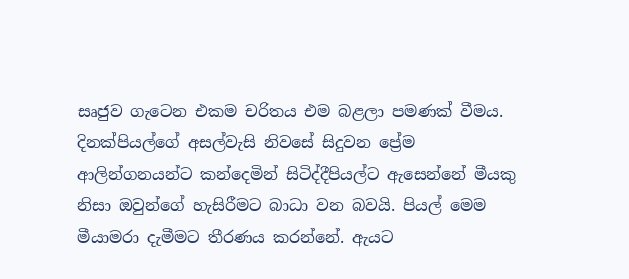සෘජුව ගැටෙන එකම චරිතය එම බළලා පමණක් වීමය. දිනක්පියල්ගේ අසල්වැසි නිවසේ සිදුවන ප්‍රේම ආලින්ගනයන්ට කන්දෙමින් සිටිද්දීපියල්ට ඇසෙන්නේ මීයකු නිසා ඔවුන්ගේ හැසිරීමට බාධා වන බවයි. පියල් මෙම මීයාමරා දැමීමට තීරණය කරන්නේ. ඇයට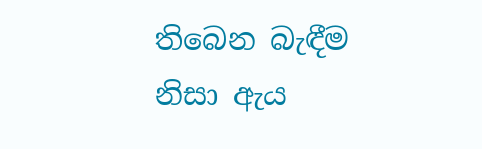තිබෙන බැඳීම නිසා ඇය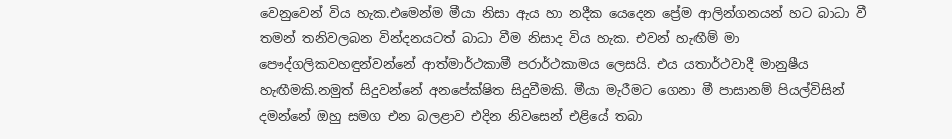වෙනුවෙන් විය හැක.එමෙන්ම මීයා නිසා ඇය හා නදීක යෙදෙන ප්‍රේම ආලින්ගනයන් හට බාධා වී තමන් තනිවලබන වින්දනයටත් බාධා වීම නිසාද විය හැක. එවන් හැඟීම් මා පෞද්ගලිකවහඳුන්වන්නේ ආත්මාර්ථකාමී පරාර්ථකාමය ලෙසයි. එය යතාර්ථවාදී මානුෂීය හැඟීමකි.නමුත් සිදුවන්නේ අනපේක්ෂිත සිදුවීමකි. මීයා මැරීමට ගෙනා මී පාසානම් පියල්විසින් දමන්නේ ඔහු සමග එන බලළාව එදින නිවසෙන් එළියේ තබා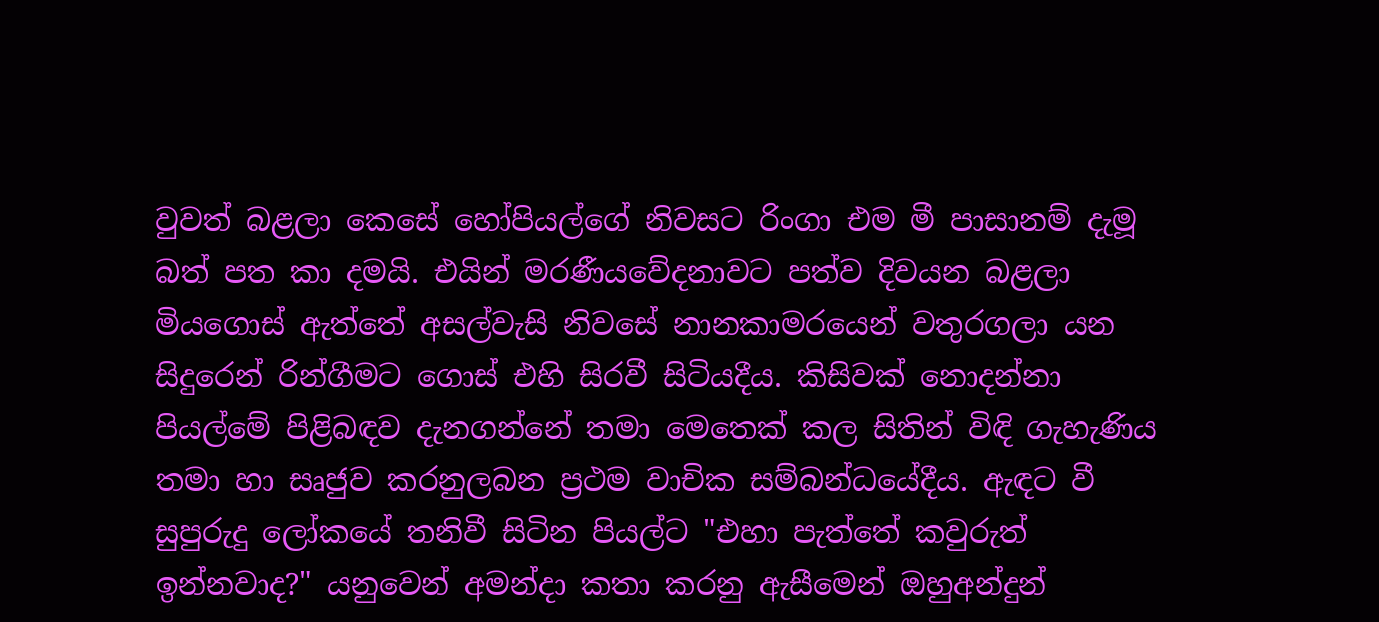වුවත් බළලා කෙසේ හෝපියල්ගේ නිවසට රිංගා එම මී පාසානම් දැමූ බත් පත කා දමයි. එයින් මරණීයවේදනාවට පත්ව දිවයන බළලා මියගොස් ඇත්තේ අසල්වැසි නිවසේ නානකාමරයෙන් වතුරගලා යන සිදුරෙන් රින්ගීමට ගොස් එහි සිරවී සිටියදීය. කිසිවක් නොදන්නා පියල්මේ පිළිබඳව දැනගන්නේ තමා මෙතෙක් කල සිතින් විඳි ගැහැණිය තමා හා සෘජුව කරනුලබන ප්‍රථම වාචික සම්බන්ධයේදීය. ඇඳට වී සුපුරුදු ලෝකයේ තනිවී සිටින පියල්ට "එහා පැත්තේ කවුරුත් ඉන්නවාද?" යනුවෙන් අමන්දා කතා කරනු ඇසීමෙන් ඔහුඅන්දුන්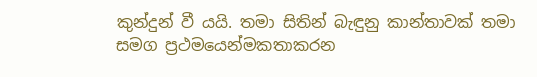කුන්දුන් වී යයි. තමා සිතින් බැඳුනු කාන්තාවක් තමා සමග ප්‍රථමයෙන්මකතාකරන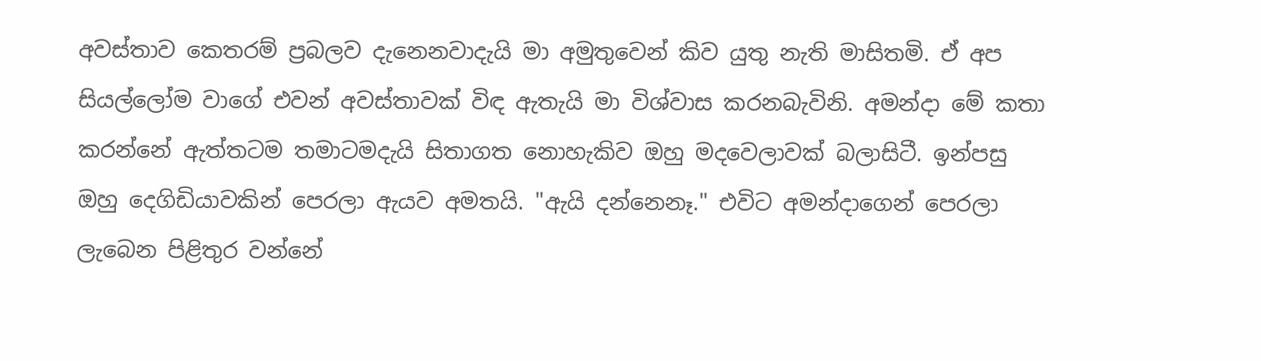අවස්තාව කෙතරම් ප්‍රබලව දැනෙනවාදැයි මා අමුතුවෙන් කිව යුතු නැති මාසිතමි. ඒ අප සියල්ලෝම වාගේ එවන් අවස්තාවක් විඳ ඇතැයි මා විශ්වාස කරනබැවිනි. අමන්දා මේ කතා කරන්නේ ඇත්තටම තමාටමදැයි සිතාගත නොහැකිව ඔහු මදවෙලාවක් බලාසිටී. ඉන්පසු ඔහු දෙගිඩියාවකින් පෙරලා ඇයව අමතයි. "ඇයි දන්නෙනෑ." එවිට අමන්දාගෙන් පෙරලා ලැබෙන පිළිතුර වන්නේ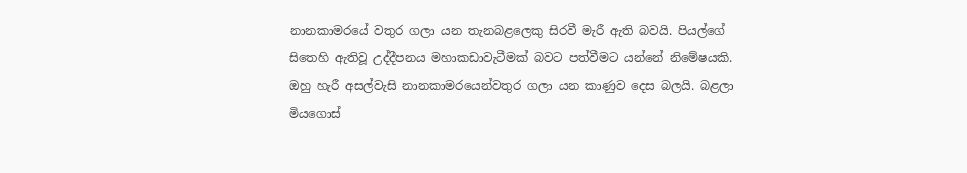නානකාමරයේ වතුර ගලා යන තැනබළලෙකු සිරවී මැරී ඇති බවයි. පියල්ගේ සිතෙහි ඇතිවූ උද්දීපනය මහාකඩාවැටීමක් බවට පත්වීමට යන්නේ නිමේෂයකි. ඔහු හැරී අසල්වැසි නානකාමරයෙන්වතුර ගලා යන කාණුව දෙස බලයි. බළලා මියගොස්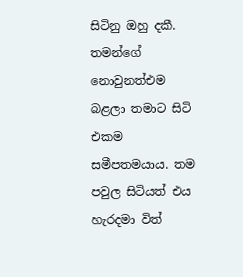සිටිනු ඔහු දකී. තමන්ගේ නොවුනත්එම බළලා තමාට සිටි එකම සමීපතමයාය. තම පවුල සිටියත් එය හැරදමා විත්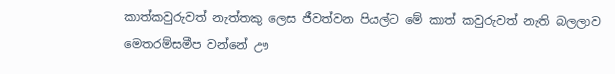කාත්කවුරුවත් නැත්තකු ලෙස ජීවත්වන පියල්ට මේ කාත් කවුරුවත් නැති බලලාව මෙතරම්සමීප වන්නේ ඌ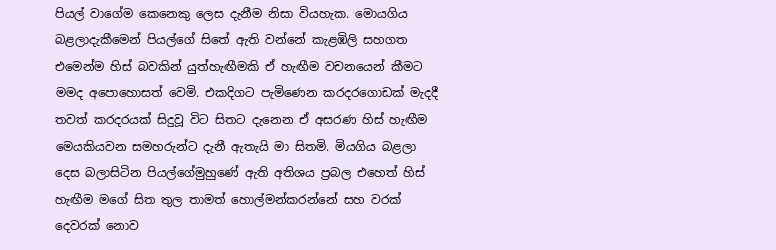පියල් වාගේම කෙනෙකු ලෙස දැනීම නිසා වියහැක. මොයගිය බළලාදැකීමෙන් පියල්ගේ සිතේ ඇති වන්නේ කැළඹිලි සහගත එමෙන්ම හිස් බවකින් යුත්හැඟීමකි ඒ හැඟීම වචනයෙන් කීමට මමද අපොහොසත් වෙමි. එකදිගට පැමිණෙන කරදරගොඩක් මැදදී තවත් කරදරයක් සිදුවූ විට සිතට දැනෙන ඒ අසරණ හිස් හැඟීම මෙයකියවන සමහරුන්ට දැනී ඇතැයි මා සිතමි. මියගිය බළලා දෙස බලාසිටින පියල්ගේමුහුණේ ඇති අතිශය ප්‍රබල එහෙත් හිස් හැඟීම මගේ සිත තුල තාමත් හොල්මන්කරන්නේ සහ වරක් දෙවරක් නොව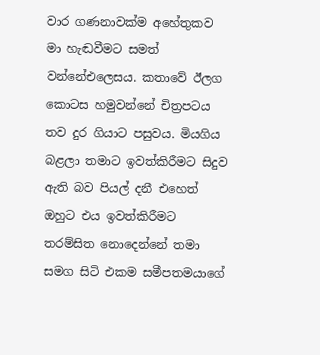වාර ගණනාවක්ම අහේතුකව මා හැඬවීමට සමත් වන්නේඑලෙසය. කතාවේ ඊලග කොටස හමුවන්නේ චිත්‍රපටය තව දුර ගියාට පසුවය. මියගිය බළලා තමාට ඉවත්කිරීමට සිදුව ඇති බව පියල් දනී එහෙත් ඔහුට එය ඉවත්කිරීමට තරම්සිත නොදෙන්නේ තමා සමග සිටි එකම සමීපතමයාගේ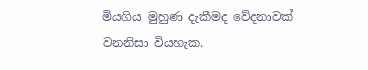මියගිය මුහුණ දැකීමද වේදනාවක් වනනිසා වියහැක.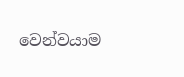වෙන්වයාම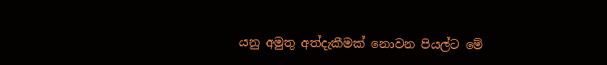යනු අමුතු අත්දැකීමක් නොවන පියල්ට මේ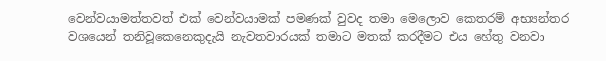වෙන්වයාමත්තවත් එක් වෙන්වයාමක් පමණක් වුවද තමා මෙලොව කෙතරම් අභ්‍යන්තර වශයෙන් තනිවූකෙනෙකුදැයි නැවතවාරයක් තමාට මතක් කරදීමට එය හේතු වනවා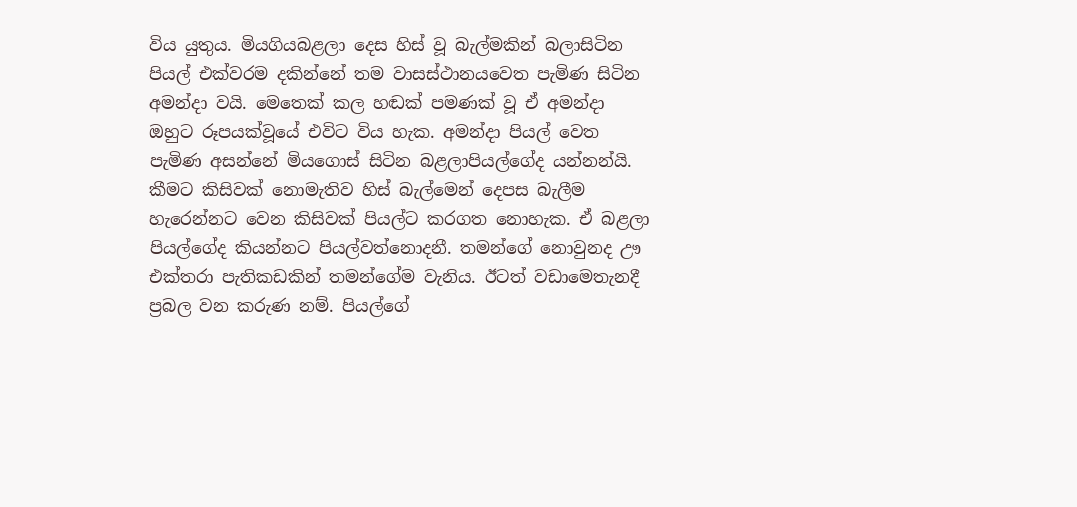විය යුතුය. මියගියබළලා දෙස හිස් වූ බැල්මකින් බලාසිටින පියල් එක්වරම දකින්නේ තම වාසස්ථානයවෙත පැමිණ සිටින අමන්දා වයි. මෙතෙක් කල හඬක් පමණක් වූ ඒ අමන්දා ඔහුට රූපයක්වූයේ එවිට විය හැක. අමන්දා පියල් වෙත පැමිණ අසන්නේ මියගොස් සිටින බළලාපියල්ගේද යන්නන්යි. කීමට කිසිවක් නොමැතිව හිස් බැල්මෙන් දෙපස බැලීම හැරෙන්නට වෙන කිසිවක් පියල්ට කරගත නොහැක. ඒ බළලා පියල්ගේද කියන්නට පියල්වත්නොදනී. තමන්ගේ නොවුනද ඌ එක්තරා පැතිකඩකින් තමන්ගේම වැනිය. ඊටත් වඩාමෙතැනදී ප්‍රබල වන කරුණ නම්. පියල්ගේ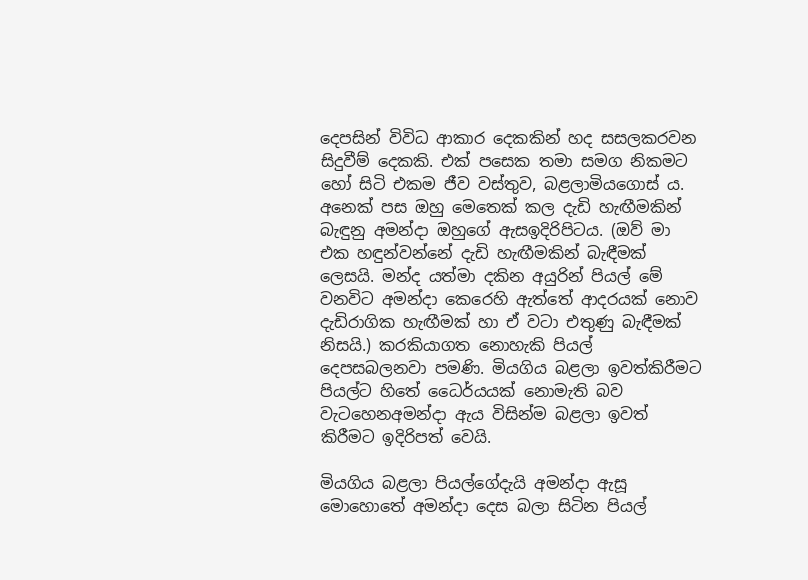දෙපසින් විවිධ ආකාර දෙකකින් හද සසලකරවන සිදුවීම් දෙකකි. එක් පසෙක තමා සමග නිකමට හෝ සිටි එකම ජීව වස්තුව, බළලාමියගොස් ය. අනෙක් පස ඔහු මෙතෙක් කල දැඩි හැඟීමකින් බැඳුනු අමන්දා ඔහුගේ ඇසඉදිරිපිටය. (ඔව් මා එක හඳුන්වන්නේ දැඩි හැඟීමකින් බැඳීමක් ලෙසයි. මන්ද යත්මා දකින අයුරින් පියල් මේ වනවිට අමන්දා කෙරෙහි ඇත්තේ ආදරයක් නොව දැඩිරාගික හැඟීමක් හා ඒ වටා එතුණු බැඳීමක් නිසයි.) කරකියාගත නොහැකි පියල් දෙපසබලනවා පමණි. මියගිය බළලා ඉවත්කිරීමට පියල්ට හිතේ ධෛර්යයක් නොමැති බව වැටහෙනඅමන්දා ඇය විසින්ම බළලා ඉවත් කිරීමට ඉදිරිපත් වෙයි.

මියගිය බළලා පියල්ගේදැයි අමන්දා ඇසූ මොහොතේ අමන්දා දෙස බලා සිටින පියල්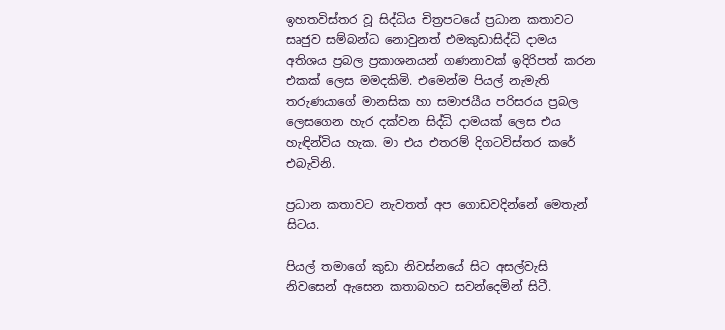ඉහතවිස්තර වූ සිද්ධිය චිත්‍රපටයේ ප්‍රධාන කතාවට සෘජුව සම්බන්ධ නොවුනත් එමකුඩාසිද්ධි දාමය අතිශය ප්‍රබල ප්‍රකාශනයන් ගණනාවක් ඉදිරිපත් කරන එකක් ලෙස මමදකිමි. එමෙන්ම පියල් නැමැති තරුණයාගේ මානසික හා සමාජයීය පරිසරය ප්‍රබල ලෙසගෙන හැර දක්වන සිද්ධි දාමයක් ලෙස එය හැඳින්විය හැක. මා එය එතරම් දිගටවිස්තර කරේ එබැවිනි.

ප්‍රධාන කතාවට නැවතත් අප ගොඩවදින්නේ මෙතැන් සිටය.

පියල් තමාගේ කුඩා නිවස්නයේ සිට අසල්වැසි නිවසෙන් ඇසෙන කතාබහට සවන්දෙමින් සිටී.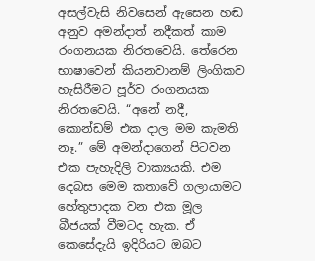අසල්වැසි නිවසෙන් ඇසෙන හඬ අනුව අමන්දාත් නදීකත් කාම රංගනයක නිරතවෙයි. තේරෙන භාෂාවෙන් කියනවානම් ලිංගිකව හැසිරීමට පූර්ව රංගනයක නිරතවෙයි. “අනේ නදී, කොන්ඩම් එක දාල මම කැමති නෑ.” මේ අමන්දාගෙන් පිටවන එක පැහැදිලි වාක්‍යයකි. එම දෙබස මෙම කතාවේ ගලායාමට හේතුපාදක වන එක මූල බීජයක් වීමටද හැක. ඒ කෙසේදැයි ඉදිරියට ඔබට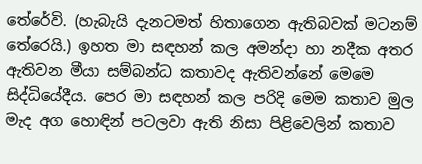තේරේවි. (හැබැයි දැනටමත් හිතාගෙන ඇතිබවක් මටනම් තේරෙයි.) ඉහත මා සඳහන් කල අමන්දා හා නදීක අතර ඇතිවන මීයා සම්බන්ධ කතාවද ඇතිවන්නේ මෙමෙ සිද්ධියේදීය. පෙර මා සඳහන් කල පරිදි මෙම කතාව මුල මැද අග හොඳින් පටලවා ඇති නිසා පිළිවෙලින් කතාව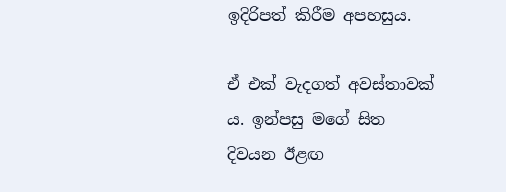ඉදිරිපත් කිරීම අපහසුය.

ඒ එක් වැදගත් අවස්තාවක් ය. ඉන්පසු මගේ සිත දිවයන ඊළඟ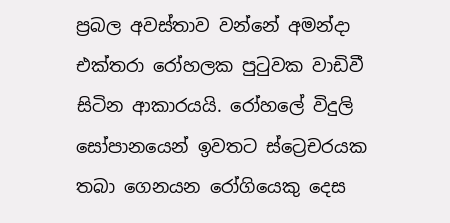ප්‍රබල අවස්තාව වන්නේ අමන්දා එක්තරා රෝහලක පුටුවක වාඩිවී සිටින ආකාරයයි. රෝහලේ විදුලි සෝපානයෙන් ඉවතට ස්ට්‍රෙචරයක තබා ගෙනයන රෝගියෙකු දෙස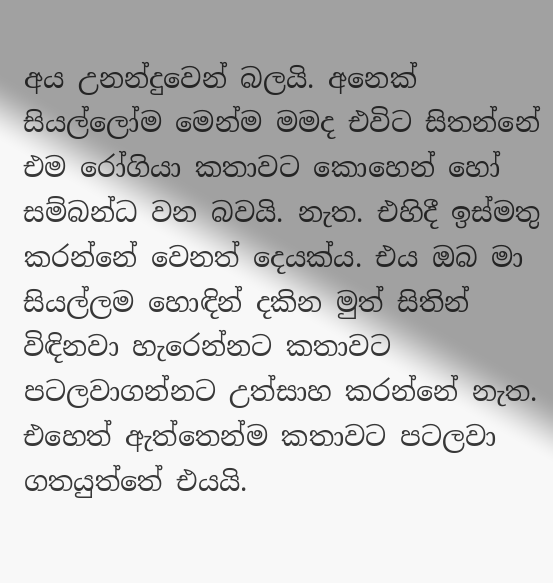අය උනන්දුවෙන් බලයි. අනෙක් සියල්ලෝම මෙන්ම මමද එවිට සිතන්නේ එම රෝගියා කතාවට කොහෙන් හෝ සම්බන්ධ වන බවයි. නැත. එහිදී ඉස්මතු කරන්නේ වෙනත් දෙයක්ය. එය ඔබ මා සියල්ලම හොඳින් දකින මුත් සිතින් විඳිනවා හැරෙන්නට කතාවට පටලවාගන්නට උත්සාහ කරන්නේ නැත. එහෙත් ඇත්තෙන්ම කතාවට පටලවා ගතයුත්තේ එයයි.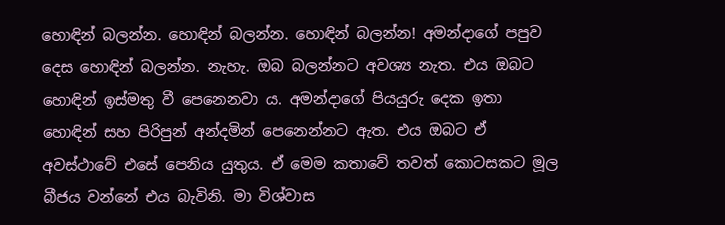හොඳින් බලන්න. හොඳින් බලන්න. හොඳින් බලන්න! අමන්දාගේ පපුව දෙස හොඳින් බලන්න. නැහැ. ඔබ බලන්නට අවශ්‍ය නැත. එය ඔබට හොඳින් ඉස්මතු වී පෙනෙනවා ය. අමන්දාගේ පියයුරු දෙක ඉතා හොඳින් සහ පිරිපුන් අන්දමින් පෙනෙන්නට ඇත. එය ඔබට ඒ අවස්ථාවේ එසේ පෙනිය යුතුය. ඒ මෙම කතාවේ තවත් කොටසකට මූල බීජය වන්නේ එය බැවිනි. මා විශ්වාස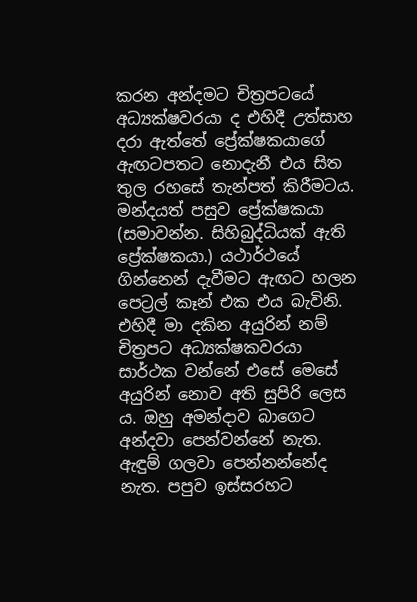කරන අන්දමට චිත්‍රපටයේ අධ්‍යක්ෂවරයා ද එහිදී උත්සාහ දරා ඇත්තේ ප්‍රේක්ෂකයාගේ ඇඟටපතට නොදැනී එය සිත තුල රහසේ තැන්පත් කිරීමටය. මන්දයත් පසුව ප්‍රේක්ෂකයා (සමාවන්න. සිහිබුද්ධියක් ඇති ප්‍රේක්ෂකයා.) යථාර්ථයේ ගින්නෙන් දැවීමට ඇඟට හලන පෙට්‍රල් කෑන් එක එය බැවිනි. එහිදී මා දකින අයුරින් නම් චිත්‍රපට අධ්‍යක්ෂකවරයා සාර්ථක වන්නේ එසේ මෙසේ අයුරින් නොව අති සුපිරි ලෙස ය. ඔහු අමන්දාව බාගෙට අන්දවා පෙන්වන්නේ නැත. ඇඳුම් ගලවා පෙන්නන්නේද නැත. පපුව ඉස්සරහට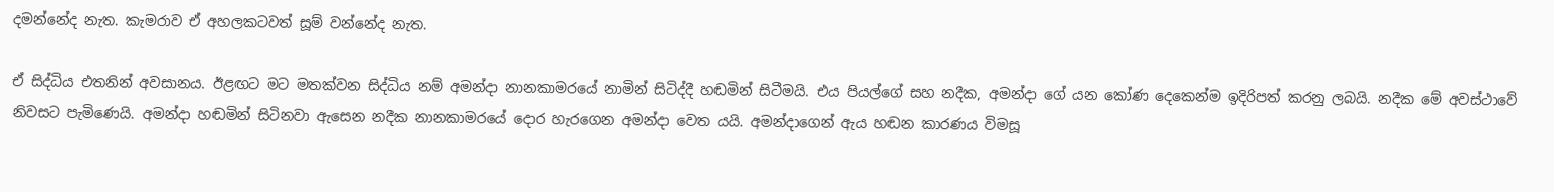දමන්නේද නැත. කැමරාව ඒ අහලකටවත් සූම් වන්නේද නැත.

ඒ සිද්ධිය එතනින් අවසානය. ඊළඟට මට මතක්වන සිද්ධිය නම් අමන්දා නානකාමරයේ නාමින් සිටිද්දී හඬමින් සිටීමයි. එය පියල්ගේ සහ නදීක, අමන්දා ගේ යන කෝණ දෙකෙන්ම ඉදිරිපත් කරනු ලබයි. නදීක මේ අවස්ථාවේ නිවසට පැමිණෙයි. අමන්දා හඬමින් සිටිනවා ඇසෙන නදීක නානකාමරයේ දොර හැරගෙන අමන්දා වෙත යයි. අමන්දාගෙන් ඇය හඬන කාරණය විමසූ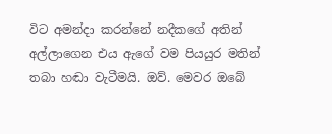විට අමන්දා කරන්නේ නදීකගේ අතින් අල්ලාගෙන එය ඇගේ වම පියයුර මතින් තබා හඬා වැටීමයි. ඔව්. මෙවර ඔබේ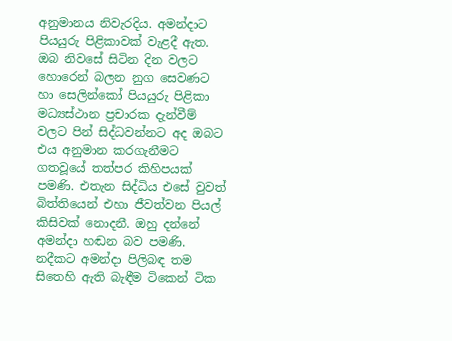අනුමානය නිවැරදිය. අමන්දාට පියයුරු පිළිකාවක් වැළදී ඇත. ඔබ නිවසේ සිටින දින වලට හොරෙන් බලන නුග සෙවණට හා සෙලින්කෝ පියයුරු පිළිකා මධ්‍යස්ථාන ප්‍රචාරක දැන්වීම් වලට පින් සිද්ධවන්නට අද ඔබට එය අනුමාන කරගැනීමට ගතවූයේ තත්පර කිහිපයක් පමණි. එතැන සිද්ධිය එසේ වුවත් බිත්තියෙන් එහා ජීවත්වන පියල් කිසිවක් නොදනී. ඔහු දන්නේ අමන්දා හඬන බව පමණි. නදීකට අමන්දා පිලිබඳ තම සිතෙහි ඇති බැඳීම ටිකෙන් ටික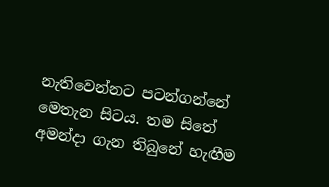නැතිවෙන්නට පටන්ගන්නේ මෙතැන සිටය. තම සිතේ අමන්දා ගැන තිබුනේ හැඟීම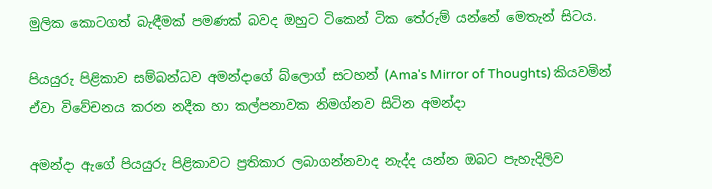මුලික කොටගත් බැඳීමක් පමණක් බවද ඔහුට ටිකෙන් ටික තේරුම් යන්නේ මෙතැන් සිටය.

පියයුරු පිළිකාව සම්බන්ධව අමන්දාගේ බ්ලොග් සටහන් (Ama's Mirror of Thoughts) කියවමින් ඒවා විවේචනය කරන නදීක හා කල්පනාවක නිමග්නව සිටින අමන්දා

අමන්දා ඇගේ පියයුරු පිළිකාවට ප්‍රතිකාර ලබාගන්නවාද නැද්ද යන්න ඔබට පැහැදිලිව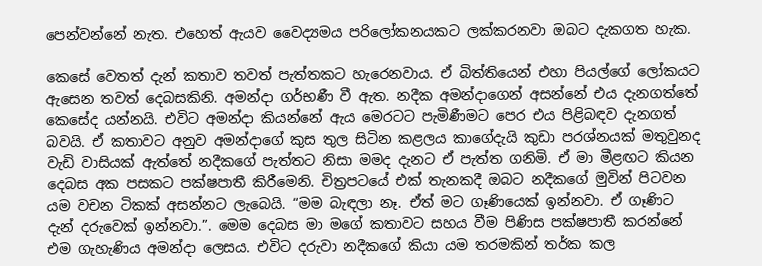පෙන්වන්නේ නැත. එහෙත් ඇයව වෛද්‍යමය පරිලෝකනයකට ලක්කරනවා ඔබට දැකගත හැක.

කෙසේ වෙතත් දැන් කතාව තවත් පැත්තකට හැරෙනවාය. ඒ බිත්තියෙන් එහා පියල්ගේ ලෝකයට ඇසෙන තවත් දෙබසකිනි. අමන්දා ගර්භණී වී ඇත. නදීක අමන්දාගෙන් අසන්නේ එය දැනගත්තේ කෙසේද යන්නයි. එවිට අමන්දා කියන්නේ ඇය මෙරටට පැමිණීමට පෙර එය පිළිබඳව දැනගත් බවයි. ඒ කතාවට අනුව අමන්දාගේ කුස තුල සිටින කළලය කාගේදැයි කුඩා පරශ්නයක් මතුවුනද වැඩි වාසියක් ඇත්තේ නදීකගේ පැත්තට නිසා මමද දැනට ඒ පැත්ත ගනිමි. ඒ මා මීළඟට කියන දෙබස අක පසකට පක්ෂපාතී කිරීමෙනි. චිත්‍රපටයේ එක් තැනකදී ඔබට නදීකගේ මුවින් පිටවන යම වචන ටිකක් අසන්නට ලැබෙයි. “මම බැඳලා නෑ. ඒත් මට ගෑණියෙක් ඉන්නවා. ඒ ගෑණිට දැන් දරුවෙක් ඉන්නවා.”. මෙම දෙබස මා මගේ කතාවට සහය වීම පිණිස පක්ෂපාතී කරන්නේ එම ගැහැණිය අමන්දා ලෙසය. එවිට දරුවා නදීකගේ කියා යම තරමකින් තර්ක කල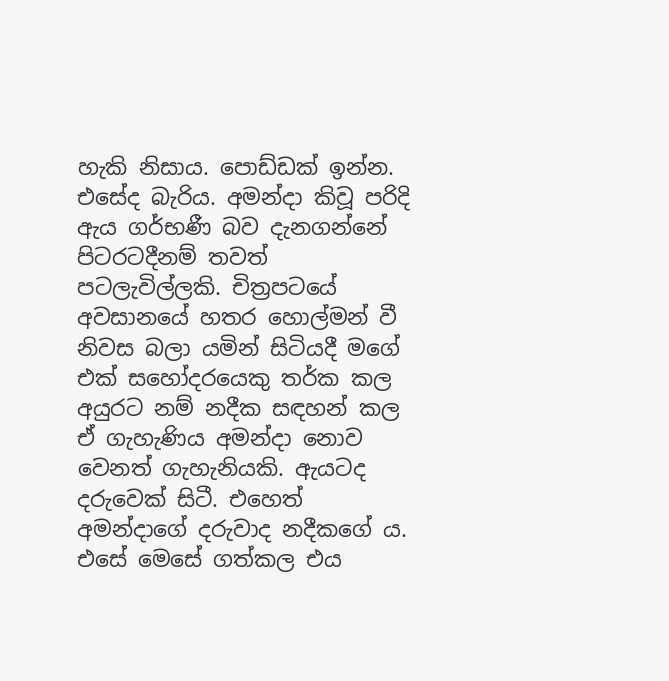හැකි නිසාය. පොඩ්ඩක් ඉන්න. එසේද බැරිය. අමන්දා කිවූ පරිදි ඇය ගර්භණී බව දැනගන්නේ පිටරටදීනම් තවත් පටලැවිල්ලකි. චිත්‍රපටයේ අවසානයේ හතර හොල්මන් වී නිවස බලා යමින් සිටියදී මගේ එක් සහෝදරයෙකු තර්ක කල අයුරට නම් නදීක සඳහන් කල ඒ ගැහැණිය අමන්දා නොව වෙනත් ගැහැනියකි. ඇයටද දරුවෙක් සිටී. එහෙත් අමන්දාගේ දරුවාද නදීකගේ ය. එසේ මෙසේ ගත්කල එය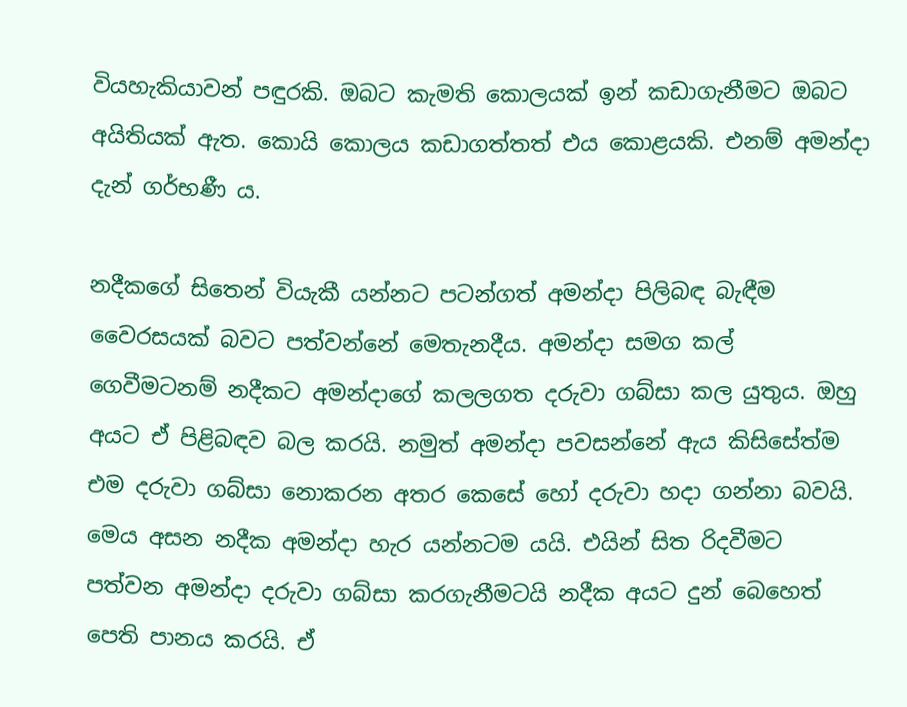වියහැකියාවන් පඳුරකි. ඔබට කැමති කොලයක් ඉන් කඩාගැනීමට ඔබට අයිතියක් ඇත. කොයි කොලය කඩාගත්තත් එය කොළයකි. එනම් අමන්දා දැන් ගර්භණී ය.

නදීකගේ සිතෙන් වියැකී යන්නට පටන්ගත් අමන්දා පිලිබඳ බැඳීම වෛරසයක් බවට පත්වන්නේ මෙතැනදීය. අමන්දා සමග කල් ගෙවීමටනම් නදීකට අමන්දාගේ කලලගත දරුවා ගබ්සා කල යුතුය. ඔහු අයට ඒ පිළිබඳව බල කරයි. නමුත් අමන්දා පවසන්නේ ඇය කිසිසේත්ම එම දරුවා ගබ්සා නොකරන අතර කෙසේ හෝ දරුවා හදා ගන්නා බවයි. මෙය අසන නදීක අමන්දා හැර යන්නටම යයි. එයින් සිත රිදවීමට පත්වන අමන්දා දරුවා ගබ්සා කරගැනීමටයි නදීක අයට දුන් බෙහෙත් පෙති පානය කරයි. ඒ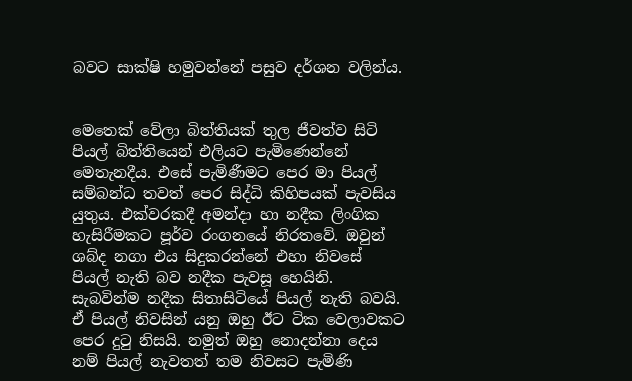බවට සාක්ෂි හමුවන්නේ පසුව දර්ශන වලින්ය.


මෙතෙක් වේලා බිත්තියක් තුල ජීවත්ව සිටි පියල් බිත්තියෙන් එලියට පැමිණෙන්නේ මෙතැනදීය. එසේ පැමිණීමට පෙර මා පියල් සම්බන්ධ තවත් පෙර සිද්ධි කිහිපයක් පැවසිය යුතුය. එක්වරකදී අමන්දා හා නදීක ලිංගික හැසිරීමකට පූර්ව රංගනයේ නිරතවේ. ඔවුන් ශබ්ද නගා එය සිදුකරන්නේ එහා නිවසේ පියල් නැති බව නදීක පැවසූ හෙයිනි. සැබවින්ම නදීක සිතාසිටියේ පියල් නැති බවයි. ඒ පියල් නිවසින් යනු ඔහු ඊට ටික වෙලාවකට පෙර දුටු නිසයි. නමුත් ඔහු නොදන්නා දෙය නම් පියල් නැවතත් තම නිවසට පැමිණි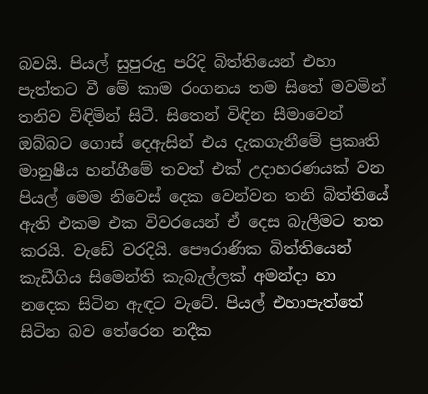බවයි. පියල් සුපුරුදු පරිදි බිත්තියෙන් එහා පැත්තට වී මේ කාම රංගනය තම සිතේ මවමින් තනිව විඳිමින් සිටී. සිතෙන් විඳින සීමාවෙන් ඔබ්බට ගොස් දෙඇසින් එය දැකගැනීමේ ප්‍රකෘති මානුෂීය හන්ගීමේ තවත් එක් උදාහරණයක් වන පියල් මෙම නිවෙස් දෙක වෙන්වන තනි බිත්තියේ ඇති එකම එක විවරයෙන් ඒ දෙස බැලීමට තත කරයි. වැඩේ වරදියි. පෞරාණික බිත්තියෙන් කැඩීගිය සිමෙන්ති කැබැල්ලක් අමන්දා හා නදෙක සිටින ඇඳට වැටේ. පියල් එහාපැත්තේ සිටින බව තේරෙන නදීක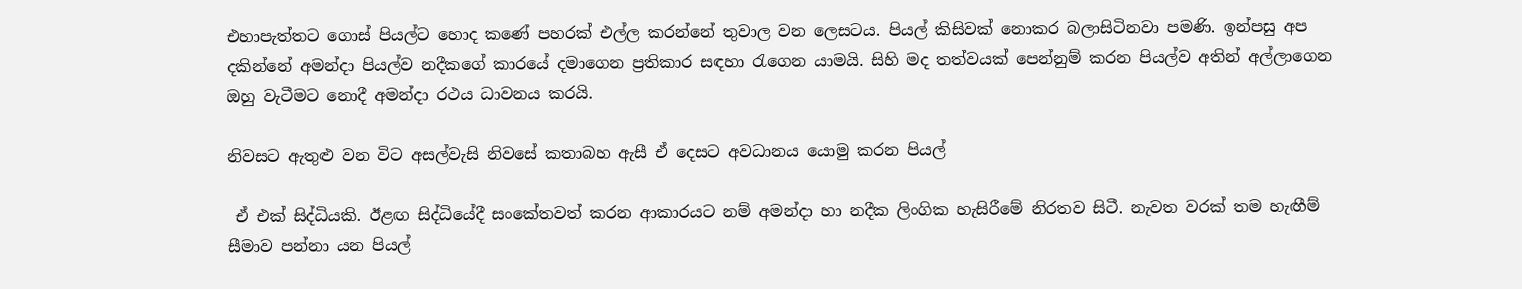එහාපැත්තට ගොස් පියල්ට හොද කණේ පහරක් එල්ල කරන්නේ තුවාල වන ලෙසටය. පියල් කිසිවක් නොකර බලාසිටිනවා පමණි. ඉන්පසු අප දකින්නේ අමන්දා පියල්ව නදීකගේ කාරයේ දමාගෙන ප්‍රතිකාර සඳහා රැගෙන යාමයි. සිහි මද තත්වයක් පෙන්නුම් කරන පියල්ව අතින් අල්ලාගෙන ඔහු වැටීමට නොදී අමන්දා රථය ධාවනය කරයි.

නිවසට ඇතුළු වන විට අසල්වැසි නිවසේ කතාබහ ඇසී ඒ දෙසට අවධානය යොමු කරන පියල්

 ඒ එක් සිද්ධියකි. ඊළඟ සිද්ධියේදී සංකේතවත් කරන ආකාරයට නම් අමන්දා හා නදීක ලිංගික හැසිරීමේ නිරතව සිටී. නැවත වරක් තම හැඟීම් සීමාව පන්නා යන පියල්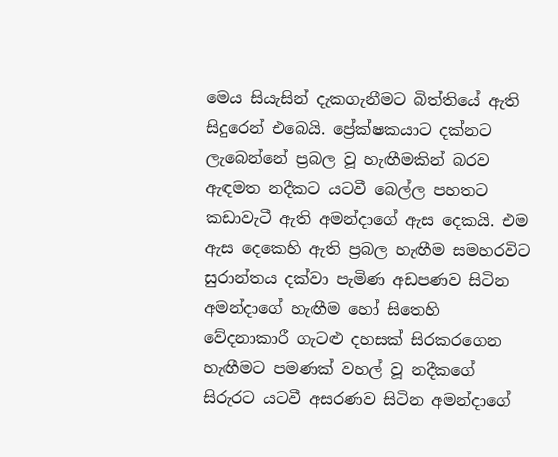මෙය සියැසින් දැකගැනීමට බිත්තියේ ඇති සිදුරෙන් එබෙයි. ප්‍රේක්ෂකයාට දක්නට ලැබෙන්නේ ප්‍රබල වූ හැඟීමකින් බරව ඇඳමත නදීකට යටවී බෙල්ල පහතට කඩාවැටී ඇති අමන්දාගේ ඇස දෙකයි. එම ඇස දෙකෙහි ඇති ප්‍රබල හැඟීම සමහරවිට සුරාන්තය දක්වා පැමිණ අඩපණව සිටින අමන්දාගේ හැඟීම හෝ සිතෙහි වේදනාකාරී ගැටළු දහසක් සිරකරගෙන හැඟීමට පමණක් වහල් වූ නදීකගේ සිරුරට යටවී අසරණව සිටින අමන්දාගේ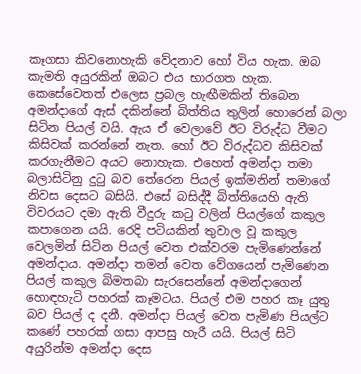කෑගසා කිවනොහැකි වේදනාව හෝ විය හැක. ඔබ කැමති අයුරකින් ඔබට එය භාරගත හැක. කෙසේවෙතත් එලෙස ප්‍රබල හැඟීමකින් තිබෙන අමන්දාගේ ඇස් දකින්නේ බිත්තිය තුලින් හොරෙන් බලා සිටින පියල් වයි. ඇය ඒ වෙලාවේ ඊට විරුද්ධ වීමට කිසිවක් කරන්නේ නැත. හෝ ඊට විරුද්ධව කිසිවක් කරගැනීමට අයට නොහැක. එහෙත් අමන්දා තමා බලාසිටිනු දුටු බව තේරෙන පියල් ඉක්මනින් තමාගේ නිවස දෙසට බසියි. එසේ බසිද්දී බිත්තියෙහි ඇති විවරයට දමා ඇති වීදුරු කටු වලින් පියල්ගේ කකුල කපාගෙන යයි. රෙදි පටියකින් තුවාල වූ කකුල වෙලමින් සිටින පියල් වෙත එක්වරම පැමිණෙන්නේ අමන්දාය. අමන්දා තමන් වෙත වේගයෙන් පැමිණෙන පියල් කකුල බිමතබා සැරසෙන්නේ අමන්දාගෙන් හොඳහැටි පහරක් කෑමටය. පියල් එම පහර කෑ යුතු බව පියල් ද දනී. අමන්දා පියල් වෙත පැමිණ පියල්ට කණේ පහරක් ගසා ආපසු හැරී යයි. පියල් සිටි අයුරින්ම අමන්දා දෙස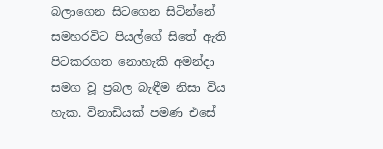බලාගෙන සිටගෙන සිටින්නේ සමහරවිට පියල්ගේ සිතේ ඇති පිටකරගත නොහැකි අමන්දා සමග වූ ප්‍රබල බැඳීම නිසා විය හැක. විනාඩියක් පමණ එසේ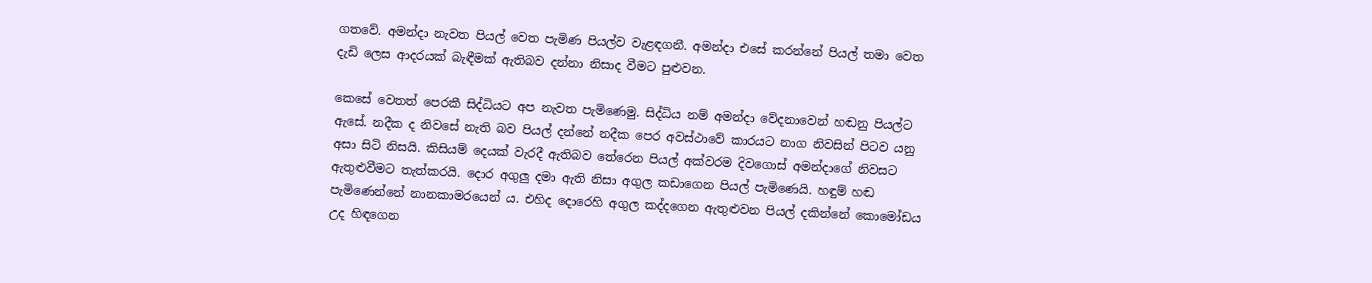ගතවේ. අමන්දා නැවත පියල් වෙත පැමිණ පියල්ව වැළඳගනී. අමන්දා එසේ කරන්නේ පියල් තමා වෙත දැඩි ලෙස ආදරයක් බැඳීමක් ඇතිබව දන්නා නිසාද වීමට පුළුවන.

කෙසේ වෙතත් පෙරකී සිද්ධියට අප නැවත පැමිණෙමු. සිද්ධිය නම් අමන්දා වේදනාවෙන් හඬනු පියල්ට ඇසේ. නදීක ද නිවසේ නැති බව පියල් දන්නේ නදීක පෙර අවස්ථාවේ කාරයට නාග නිවසින් පිටව යනු අසා සිටි නිසයි. කිසියම් දෙයක් වැරදී ඇතිබව තේරෙන පියල් අක්වරම දිවගොස් අමන්දාගේ නිවසට ඇතුළුවීමට තැත්කරයි. දොර අගුලු දමා ඇති නිසා අගුල කඩාගෙන පියල් පැමිණෙයි. හඳුම් හඬ පැමිණෙන්නේ නානකාමරයෙන් ය. එහිද දොරෙහි අගුල කද්දගෙන ඇතුළුවන පියල් දකින්නේ කොමෝඩය උද හිඳගෙන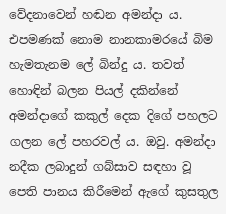වේදනාවෙන් හඬන අමන්දා ය. එපමණක් නොම නානකාමරයේ බිම හැමතැනම ලේ බින්දු ය. තවත් හොඳින් බලන පියල් දකින්නේ අමන්දාගේ කකුල් දෙක දිගේ පහලට ගලන ලේ පහරවල් ය. ඔවු. අමන්දා නදීක ලබාදුන් ගබ්සාව සඳහා වූ පෙති පානය කිරීමෙන් ඇගේ කුසතුල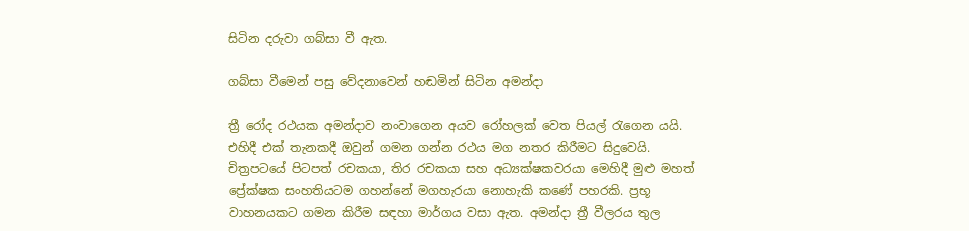සිටින දරුවා ගබ්සා වී ඇත.

ගබ්සා වීමෙන් පසු වේදනාවෙන් හඬමින් සිටින අමන්දා

ත්‍රී රෝද රථයක අමන්දාව නංවාගෙන අයව රෝහලක් වෙත පියල් රැගෙන යයි. එහිදී එක් තැනකදී ඔවුන් ගමන ගන්න රථය මග නතර කිරීමට සිදුවෙයි. චිත්‍රපටයේ පිටපත් රචකයා, තිර රචකයා සහ අධ්‍යක්ෂකවරයා මෙහිදී මුළු මහත් ප්‍රේක්ෂක සංහතියටම ගහන්නේ මගහැරයා නොහැකි කණේ පහරකි. ප්‍රභූ වාහනයකට ගමන කිරීම සඳහා මාර්ගය වසා ඇත. අමන්දා ත්‍රී වීලරය තුල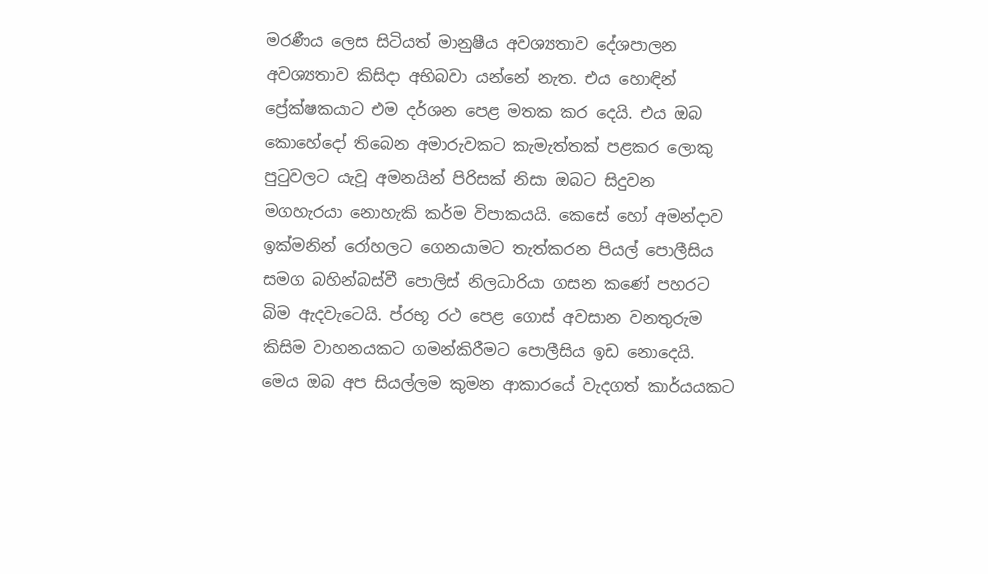මරණීය ලෙස සිටියත් මානුෂීය අවශ්‍යතාව දේශපාලන අවශ්‍යතාව කිසිදා අභිබවා යන්නේ නැත. එය හොඳින් ප්‍රේක්ෂකයාට එම දර්ශන පෙළ මතක කර දෙයි. එය ඔබ කොහේදෝ තිබෙන අමාරුවකට කැමැත්තක් පළකර ලොකු පුටුවලට යැවූ අමනයින් පිරිසක් නිසා ඔබට සිදුවන මගහැරයා නොහැකි කර්ම විපාකයයි. කෙසේ හෝ අමන්දාව ඉක්මනින් රෝහලට ගෙනයාමට තැත්කරන පියල් පොලීසිය සමග බහින්බස්වී පොලිස් නිලධාරියා ගසන කණේ පහරට බිම ඇදවැටෙයි. ප්රභූ රථ පෙළ ගොස් අවසාන වනතුරුම කිසිම වාහනයකට ගමන්කිරීමට පොලීසිය ඉඩ නොදෙයි. මෙය ඔබ අප සියල්ලම කුමන ආකාරයේ වැදගත් කාර්යයකට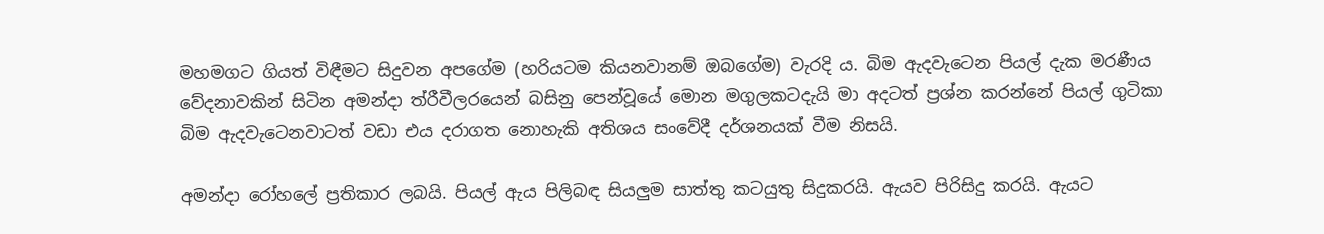මහමගට ගියත් විඳීමට සිදුවන අපගේම (හරියටම කියනවානම් ඔබගේම) වැරදි ය. බිම ඇදවැටෙන පියල් දැක මරණීය වේදනාවකින් සිටින අමන්දා ත්රීවීලරයෙන් බසිනු පෙන්වූයේ මොන මගුලකටදැයි මා අදටත් ප්‍රශ්න කරන්නේ පියල් ගුටිකා බිම ඇදවැටෙනවාටත් වඩා එය දරාගත නොහැකි අතිශය සංවේදී දර්ශනයක් වීම නිසයි.

අමන්දා රෝහලේ ප්‍රතිකාර ලබයි. පියල් ඇය පිලිබඳ සියලුම සාත්තු කටයුතු සිදුකරයි. ඇයව පිරිසිදු කරයි. ඇයට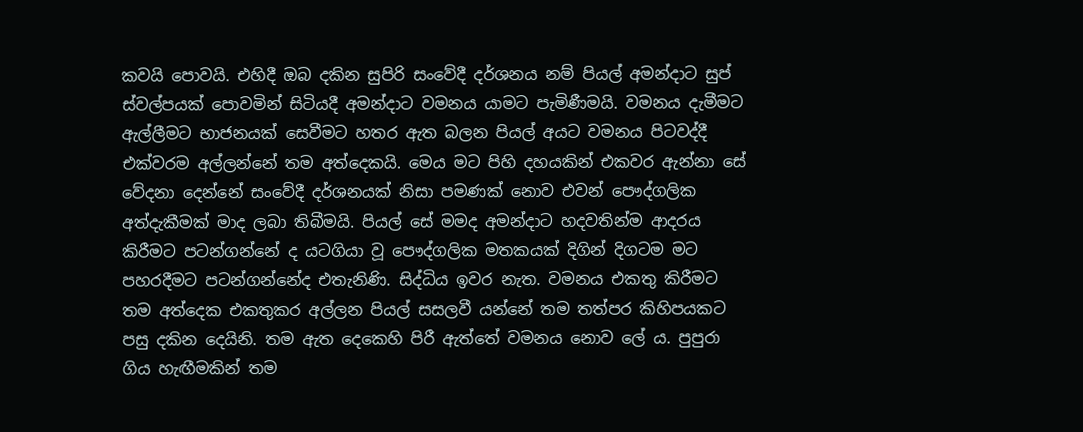කවයි පොවයි. එහිදී ඔබ දකින සුපිරි සංවේදී දර්ශනය නම් පියල් අමන්දාට සුප් ස්වල්පයක් පොවමින් සිටියදී අමන්දාට වමනය යාමට පැමිණීමයි. වමනය දැමීමට ඇල්ලීමට භාජනයක් සෙවීමට හතර ඇත බලන පියල් අයට වමනය පිටවද්දී එක්වරම අල්ලන්නේ තම අත්දෙකයි. මෙය මට පිහි දහයකින් එකවර ඇන්නා සේ වේදනා දෙන්නේ සංවේදී දර්ශනයක් නිසා පමණක් නොව එවන් පෞද්ගලික අත්දැකීමක් මාද ලබා තිබීමයි. පියල් සේ මමද අමන්දාට හදවතින්ම ආදරය කිරී‍මට පටන්ගන්නේ ද යටගියා වූ පෞද්ගලික මතකයක් දිගින් දිගටම මට පහරදීමට පටන්ගන්නේද එතැනිණි. සිද්ධිය ඉවර නැත. වමනය එකතු කිරීමට තම අත්දෙක එකතුකර අල්ලන පියල් සසලවී යන්නේ තම තත්පර කිහිපයකට පසු දකින දෙයිනි. තම ඇත දෙකෙහි පිරී ඇත්තේ වමනය නොව ලේ ය. පුපුරා ගිය හැඟීමකින් තම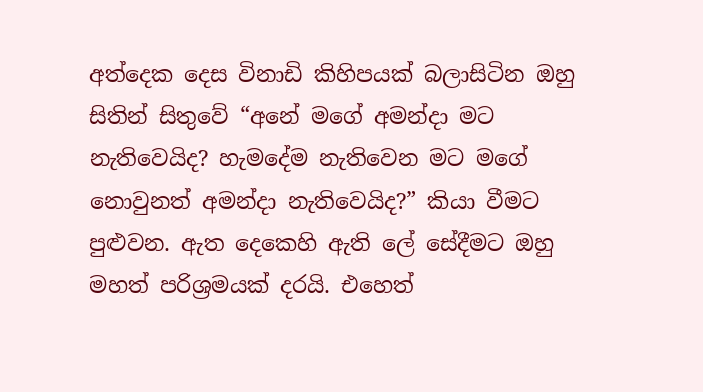අත්දෙක දෙස විනාඩි කිහිපයක් බලාසිටින ඔහු සිතින් සිතුවේ “අනේ මගේ අමන්දා මට නැතිවෙයිද? හැමදේම නැතිවෙන මට මගේ නොවුනත් අමන්දා නැතිවෙයිද?” කියා වීමට පුළුවන. ඇත දෙකෙහි ඇති ලේ සේදීමට ඔහු මහත් පරිශ්‍රමයක් දරයි. එහෙත්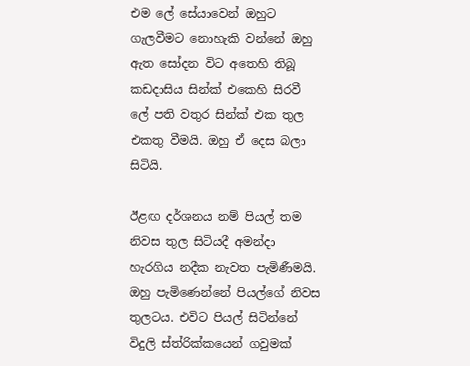එම ලේ සේයාවෙන් ඔහුට ගැලවීමට නොහැකි වන්නේ ඔහු ඇත සෝදන විට අතෙහි තිබූ කඩදාසිය සින්ක් එකෙහි සිරවී ලේ පති වතුර සින්ක් එක තුල එකතු වීමයි. ඔහු ඒ දෙස බලා සිටියි.

ඊළඟ දර්ශනය නම් පියල් තම නිවස තුල සිටියදී අමන්දා හැරගිය නදීක නැවත පැමිණීමයි. ඔහු පැමිණෙන්නේ පියල්ගේ නිවස තුලටය. එවිට පියල් සිටින්නේ විදුලි ස්ත්රික්කයෙන් ගවුමක්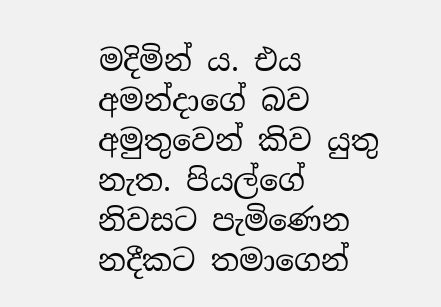මදිමින් ය. එය අමන්දාගේ බව අමුතුවෙන් කිව යුතු නැත. පියල්ගේ නිවසට පැමිණෙන නදීකට තමාගෙන්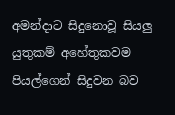අමන්දාට සිදුනොවූ සියලු යුතුකම් අහේතුකවම පියල්ගෙන් සිදුවන බව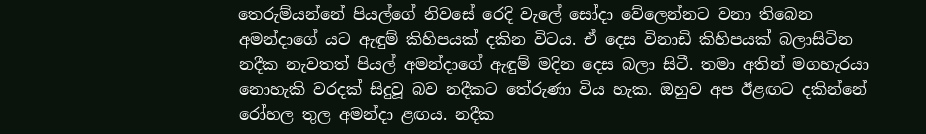තෙරුම්යන්නේ පියල්ගේ නිවසේ රෙදි වැලේ සෝදා වේලෙන්නට වනා තිබෙන අමන්දාගේ යට ඇඳුම් කිහිපයක් දකින විටය. ඒ දෙස විනාඩි කිහිපයක් බලාසිටින නදීක නැවතත් පියල් අමන්දාගේ ඇඳුම් මදින දෙස බලා සිටී. තමා අතින් මගහැරයා නොහැකි වරදක් සිදුවූ බව නදීකට තේරුණා විය හැක. ඔහුව අප ඊළඟට දකින්නේ රෝහල තුල අමන්දා ළඟය. නදීක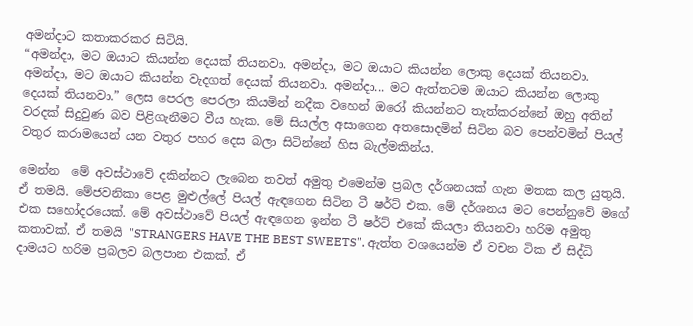අමන්දාට කතාකරකර සිටියි.
“අමන්දා, මට ඔයාට කියන්න දෙයක් තියනවා. අමන්දා, මට ඔයාට කියන්න ලොකු දෙයක් තියනවා. අමන්දා, මට ඔයාට කියන්න වැදගත් දෙයක් තියනවා. අමන්දා... මට ඇත්තටම ඔයාට කියන්න ලොකු දෙයක් තියනවා.” ලෙස පෙරල පෙරලා කියමින් නදීක වහෙන් ඔරෝ කියන්නට තැත්කරන්නේ ඔහු අතින් වරදක් සිදුවුණ බව පිළිගැනීමට වීය හැක. මේ සියල්ල අසාගෙන අතසොදමින් සිටින බව පෙන්වමින් පියල් වතුර කරාමයෙන් යන වතුර පහර දෙස බලා සිටින්නේ හිස බැල්මකින්ය.

මෙන්න  මේ අවස්ථාවේ දකින්නට ලැබෙන තවත් අමුතු එමෙන්ම ප්‍රබල දර්ශනයක් ගැන මතක කල යුතුයි. ඒ තමයි. මේජවනිකා පෙළ මුළුල්ලේ පියල් ඇඳගෙන සිටින ටී ෂර්ට් එක. මේ දර්ශනය මට පෙන්නුවේ මගේ එක සහෝදරයෙක්. මේ අවස්ථාවේ පියල් ඇඳගෙන ඉන්න ටී ෂර්ට් එකේ කියලා තියනවා හරිම අමුතු කතාවක්. ඒ තමයි "STRANGERS HAVE THE BEST SWEETS". ඇත්ත වශයෙන්ම ඒ වචන ටික ඒ සිද්ධි දාමයට හරිම ප්‍රබලව බලපාන එකක්. ඒ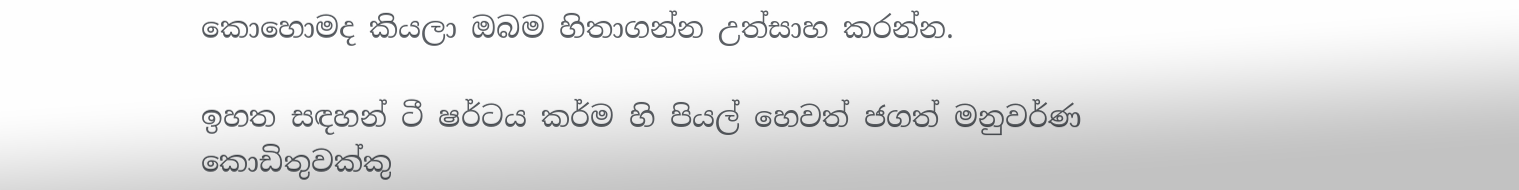කොහොමද කියලා ඔබම හිතාගන්න උත්සාහ කරන්න.

ඉහත සඳහන් ටී ෂර්ටය කර්ම හි පියල් හෙවත් ජගත් මනුවර්ණ කොඩිතුවක්කු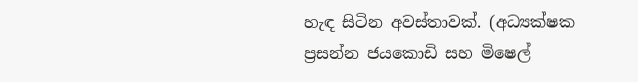හැඳ සිටින අවස්තාවක්. (අධ්‍යක්ෂක ප්‍රසන්න ජයකොඩි සහ මිෂෙල්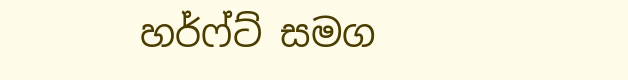හර්ෆ්ට් සමග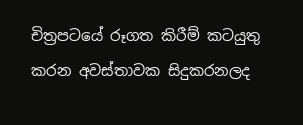චිත්‍රපටයේ රූගත කිරීම් කටයුතු කරන අවස්තාවක සිදුකරනලද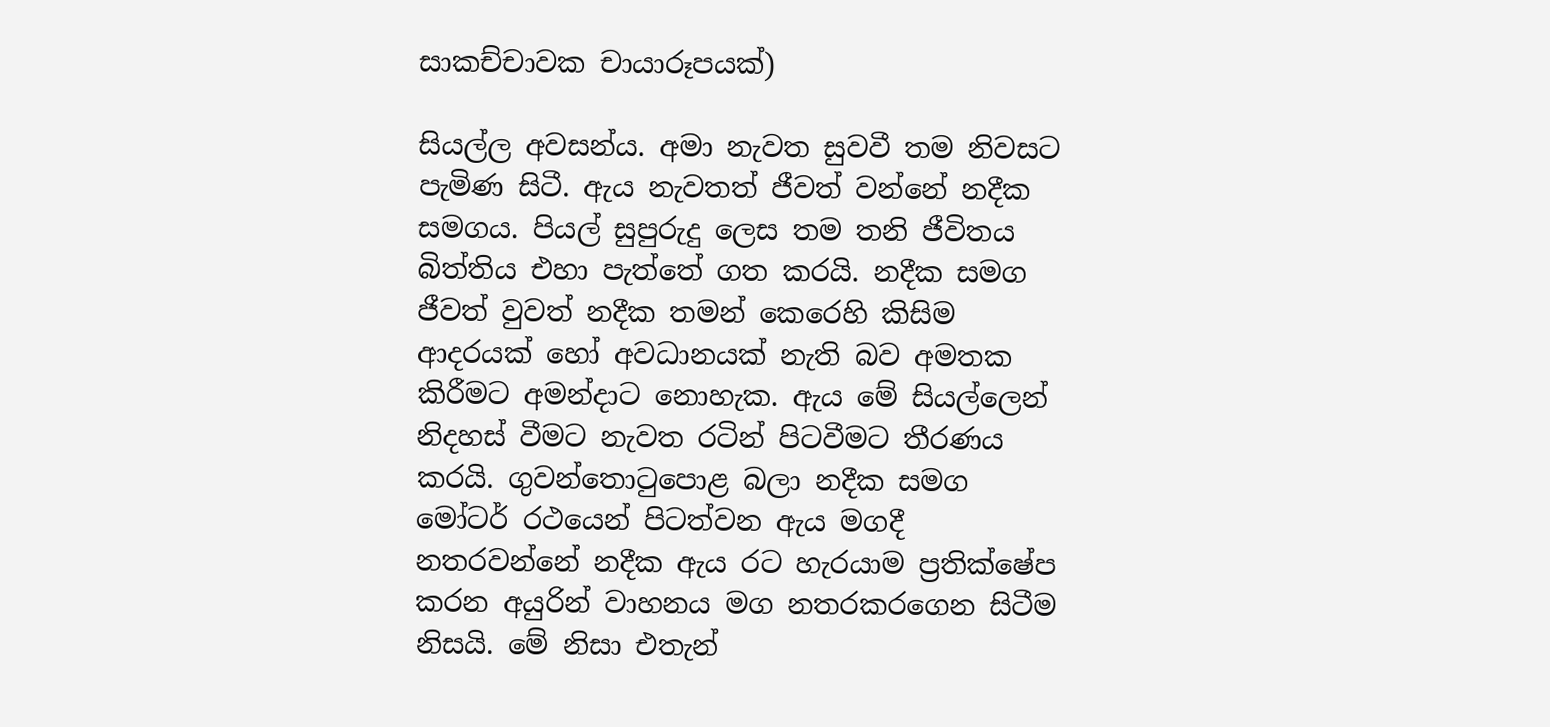සාකච්චාවක චායාරූපයක්)

සියල්ල අවසන්ය. අමා නැවත සුවවී තම නිවසට පැමිණ සිටී. ඇය නැවතත් ජීවත් වන්නේ නදීක සමගය. පියල් සුපුරුදු ලෙස තම තනි ජීවිතය බිත්තිය එහා පැත්තේ ගත කරයි. නදීක සමග ජීවත් වුවත් නදීක තමන් කෙරෙහි කිසිම ආදරයක් හෝ අවධානයක් නැති බව අමතක කිරීමට අමන්දාට නොහැක. ඇය මේ සියල්ලෙන් නිදහස් වීමට නැවත රටින් පිටවීමට තීරණය කරයි. ගුවන්තොටුපොළ බලා නදීක සමග මෝටර් රථයෙන් පිටත්වන ඇය මගදී නතරවන්නේ නදීක ඇය රට හැරයාම ප්‍රතික්ෂේප කරන අයුරින් වාහනය මග නතරකරගෙන සිටීම නිසයි. මේ නිසා එතැන්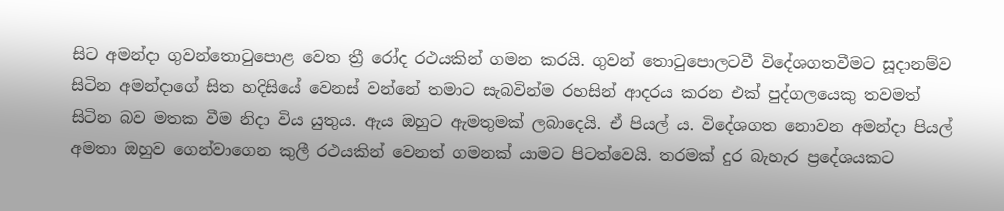සිට අමන්දා ගුවන්තොටුපොළ වෙත ත්‍රී රෝද රථයකින් ගමන කරයි. ගුවන් තොටුපොලටවී විදේශගතවීමට සූදානම්ව සිටින අමන්දාගේ සිත හදිසියේ වෙනස් වන්නේ තමාට සැබවින්ම රහසින් ආදරය කරන එක් පුද්ගලයෙකු තවමත් සිටින බව මතක වීම නිදා විය යුතුය. ඇය ඔහුට ඇමතුමක් ලබාදෙයි. ඒ පියල් ය. විදේශගත නොවන අමන්දා පියල් අමතා ඔහුව ගෙන්වාගෙන කුලී රථයකින් වෙනත් ගමනක් යාමට පිටත්වෙයි. තරමක් දුර බැහැර ප්‍රදේශයකට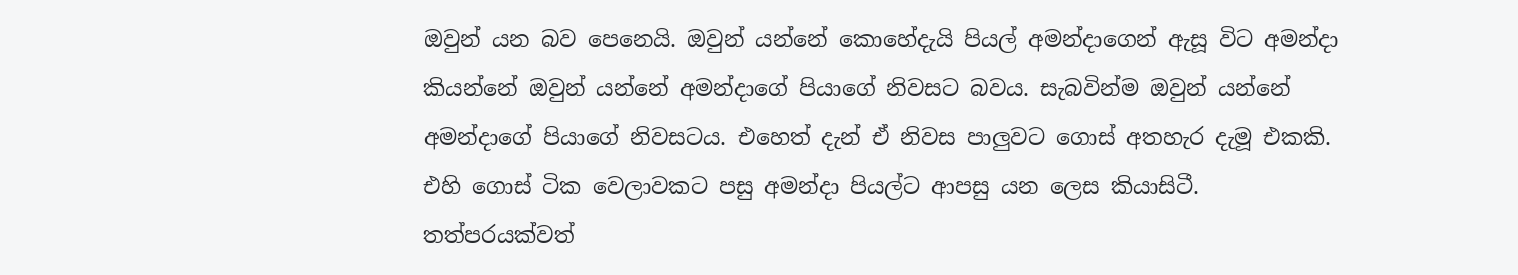ඔවුන් යන බව පෙනෙයි. ඔවුන් යන්නේ කොහේදැයි පියල් අමන්දාගෙන් ඇසූ විට අමන්දා කියන්නේ ඔවුන් යන්නේ අමන්දාගේ පියාගේ නිවසට බවය. සැබවින්ම ඔවුන් යන්නේ අමන්දාගේ පියාගේ නිවසටය. එහෙත් දැන් ඒ නිවස පාලුවට ගොස් අතහැර දැමූ එකකි. එහි ගොස් ටික වෙලාවකට පසු අමන්දා පියල්ට ආපසු යන ලෙස කියාසිටී. තත්පරයක්වත්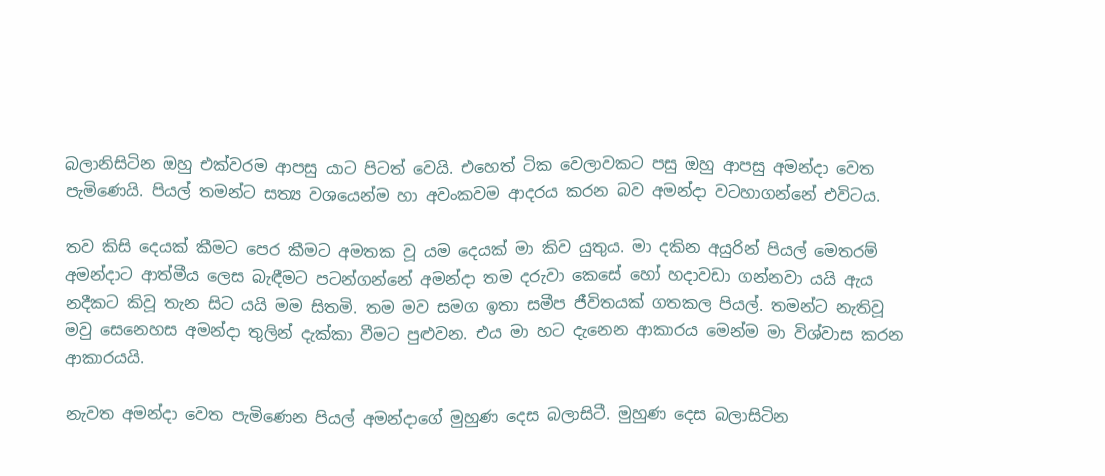බලානිසිටින ඔහු එක්වරම ආපසු යාට පිටත් වෙයි. එහෙත් ටික වෙලාවකට පසු ඔහු ආපසු අමන්දා වෙත පැමිණෙයි. පියල් තමන්ට සත්‍ය වශයෙන්ම හා අවංකවම ආදරය කරන බව අමන්දා වටහාගන්නේ එවිටය.

තව කිසි දෙයක් කීමට පෙර කීමට අමතක වූ යම දෙයක් මා කිව යුතුය. මා දකින අයුරින් පියල් මෙතරම් අමන්දාට ආත්මීය ලෙස බැඳීමට පටන්ගන්නේ අමන්දා තම දරුවා කෙසේ හෝ හදාවඩා ගන්නවා යයි ඇය නදීකට කිවූ තැන සිට යයි මම සිතමි. තම මව සමග ඉතා සමීප ජීවිතයක් ගතකල පියල්. තමන්ට නැතිවූ මවු සෙනෙහස අමන්දා තුලින් දැක්කා වීමට පුළුවන. එය මා හට දැනෙන ආකාරය මෙන්ම මා විශ්වාස කරන ආකාරයයි.

නැවත අමන්දා වෙත පැමිණෙන පියල් අමන්දාගේ මුහුණ දෙස බලාසිටී. මුහුණ දෙස බලාසිටින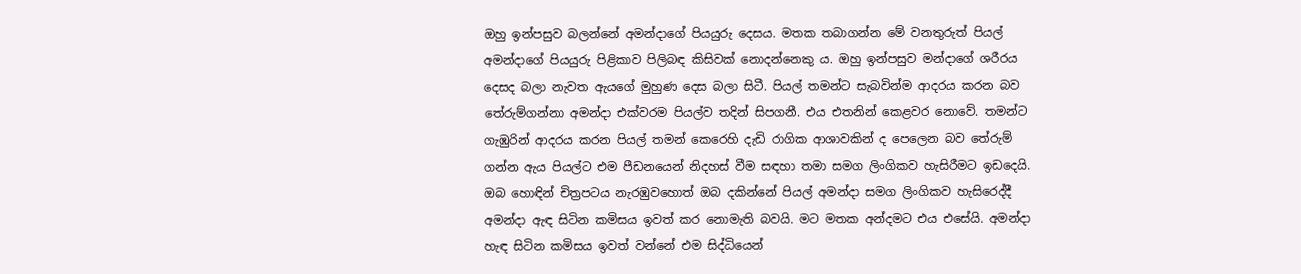ඔහු ඉන්පසුව බලන්නේ අමන්දාගේ පියයුරු දෙසය. මතක තබාගන්න මේ වනතුරුත් පියල් අමන්දාගේ පියයුරු පිළිකාව පිලිබඳ කිසිවක් නොදන්නෙකු ය. ඔහු ඉන්පසුව මන්දාගේ ශරීරය දෙසද බලා නැවත ඇයගේ මුහුණ දෙස බලා සිටී. පියල් තමන්ට සැබවින්ම ආදරය කරන බව තේරුම්ගන්නා අමන්දා එක්වරම පියල්ව තදින් සිපගනී. එය එතනින් කෙළවර නොවේ. තමන්ට ගැඹුරින් ආදරය කරන පියල් තමන් කෙරෙහි දැඩි රාගික ආශාවකින් ද පෙලෙන බව තේරුම් ගන්න ඇය පියල්ට එම පීඩනයෙන් නිදහස් වීම සඳහා තමා සමග ලිංගිකව හැසිරීමට ඉඩදෙයි. ඔබ හොඳින් චිත්‍රපටය නැරඹුවහොත් ඔබ දකින්නේ පියල් අමන්දා සමග ලිංගිකව හැසිරෙද්දී අමන්දා ඇඳ සිටින කමිසය ඉවත් කර නොමැති බවයි. මට මතක අන්දමට එය එසේයි. අමන්දා හැඳ සිටින කමිසය ඉවත් වන්නේ එම සිද්ධියෙන්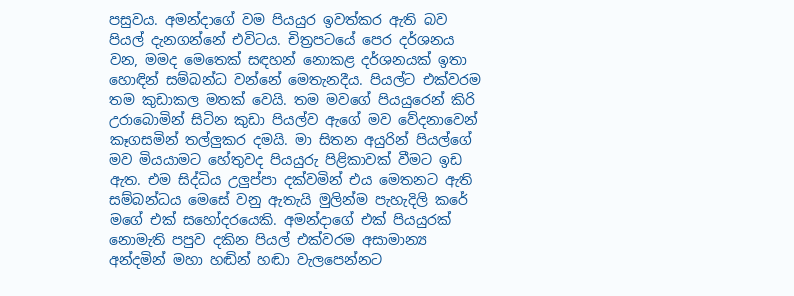පසුවය. අමන්දාගේ වම පියයුර ඉවත්කර ඇති බව පියල් දැනගන්නේ එවිටය. චිත්‍රපටයේ පෙර දර්ශනය වන, මමද මෙතෙක් සඳහන් නොකළ දර්ශනයක් ඉතා හොඳින් සම්බන්ධ වන්නේ මෙතැනදීය. පියල්ට එක්වරම තම කුඩාකල මතක් වෙයි. තම මවගේ පියයුරෙන් කිරි උරාබොමින් සිටින කුඩා පියල්ව ඇගේ මව වේදනාවෙන් කෑගසමින් තල්ලුකර දමයි. මා සිතන අයුරින් පියල්ගේ මව මියයාමට හේතුවද පියයුරු පිළිකාවක් වීමට ඉඩ ඇත. එම සිද්ධිය උලුප්පා දක්වමින් එය මෙතනට ඇති සම්බන්ධය මෙසේ වනු ඇතැයි මුලින්ම පැහැදිලි කරේ මගේ එක් සහෝදරයෙකි. අමන්දාගේ එක් පියයුරක් නොමැති පපුව දකින පියල් එක්වරම අසාමාන්‍ය අන්දමින් මහා හඬින් හඬා වැලපෙන්නට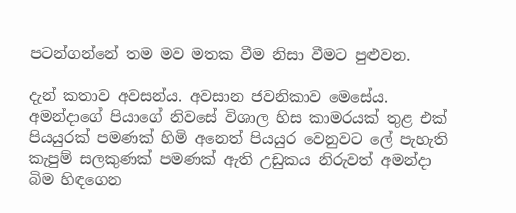පටන්ගන්නේ තම මව මතක වීම නිසා වීමට පුළුවන.

දැන් කතාව අවසන්ය. අවසාන ජවනිකාව මෙසේය. අමන්දාගේ පියාගේ නිවසේ විශාල හිස කාමරයක් තුළ එක් පියයුරක් පමණක් හිමි අනෙත් පියයුර වෙනුවට ලේ පැහැති කැපුම් සලකුණක් පමණක් ඇති උඩුකය නිරුවත් අමන්දා බිම හිඳගෙන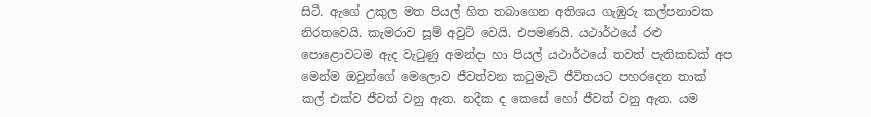සිටී. ඇගේ උකුල මත පියල් හිත තබාගෙන අතිශය ගැඹුරු කල්පනාවක නිරතවෙයි. කැමරාව සූම් අවුට් වෙයි. එපමණයි. යථාර්ථයේ රළු පොළොවටම ඇද වැටුණු අමන්දා හා පියල් යථාර්ථයේ තවත් පැතිකඩක් අප මෙන්ම ඔවුන්ගේ මෙලොව ජීවත්වන කටුමැටි ජීවිතයට පහරදෙන තාක් කල් එක්ව ජීවත් වනු ඇත. නදීක ද කෙසේ හෝ ජීවත් වනු ඇත. යම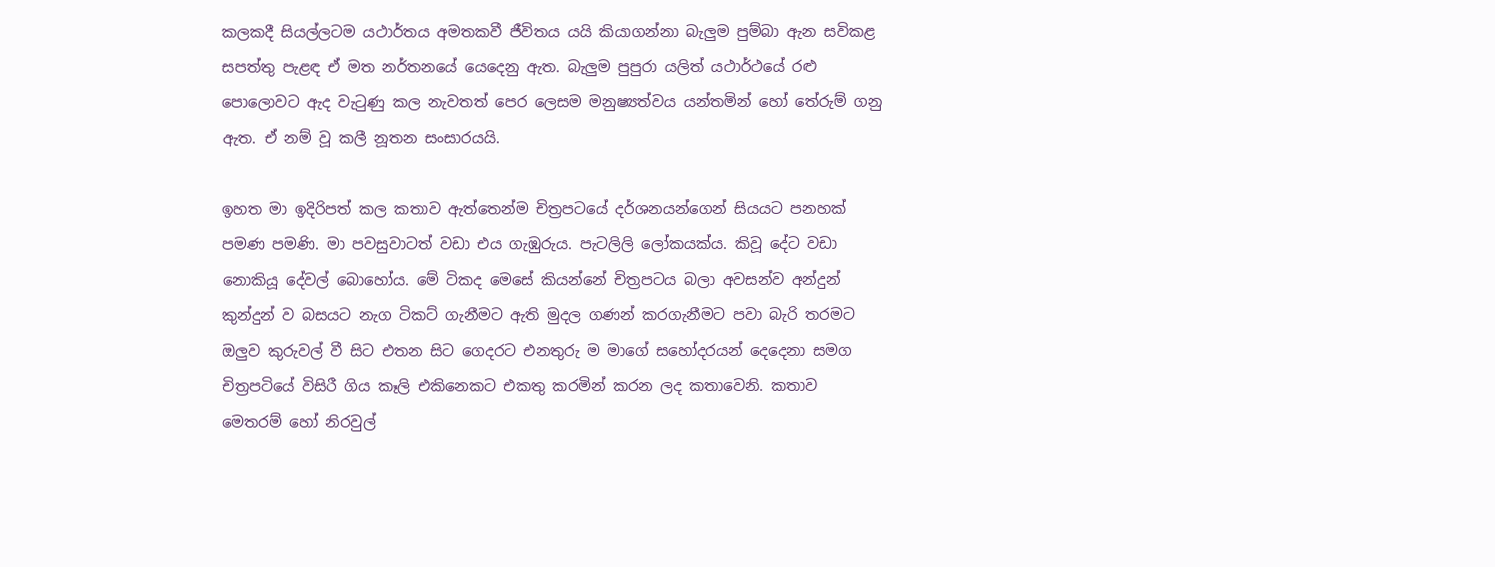කලකදී සියල්ලටම යථාර්තය අමතකවී ජීවිතය යයි කියාගන්නා බැලුම පුම්බා ඇන සවිකළ සපත්තු පැළඳ ඒ මත නර්තනයේ යෙදෙනු ඇත. බැලුම පුපුරා යලිත් යථාර්ථයේ රළු පොලොවට ඇද වැටුණු කල නැවතත් පෙර ලෙසම මනුෂ්‍යත්වය යන්තමින් හෝ තේරුම් ගනු ඇත. ඒ නම් වූ කලී නූතන සංසාරයයි.

ඉහත මා ඉදිරිපත් කල කතාව ඇත්තෙන්ම චිත්‍රපටයේ දර්ශනයන්ගෙන් සියයට පනහක් පමණ පමණි. මා පවසුවාටත් වඩා එය ගැඹුරුය. පැටලිලි ලෝකයක්ය. කිවූ දේට වඩා නොකියූ දේවල් බොහෝය. මේ ටිකද මෙසේ කියන්නේ චිත්‍රපටය බලා අවසන්ව අන්දුන් කුන්දුන් ව බසයට නැග ටිකට් ගැනීමට ඇති මුදල ගණන් කරගැනීමට පවා බැරි තරමට ඔලුව කුරුවල් වී සිට එතන සිට ගෙදරට එනතුරු ම මාගේ සහෝදරයන් දෙදෙනා සමග චිත්‍රපටියේ විසිරී ගිය කෑලි එකිනෙකට එකතු කරමින් කරන ලද කතාවෙනි. කතාව මෙතරම් හෝ නිරවුල්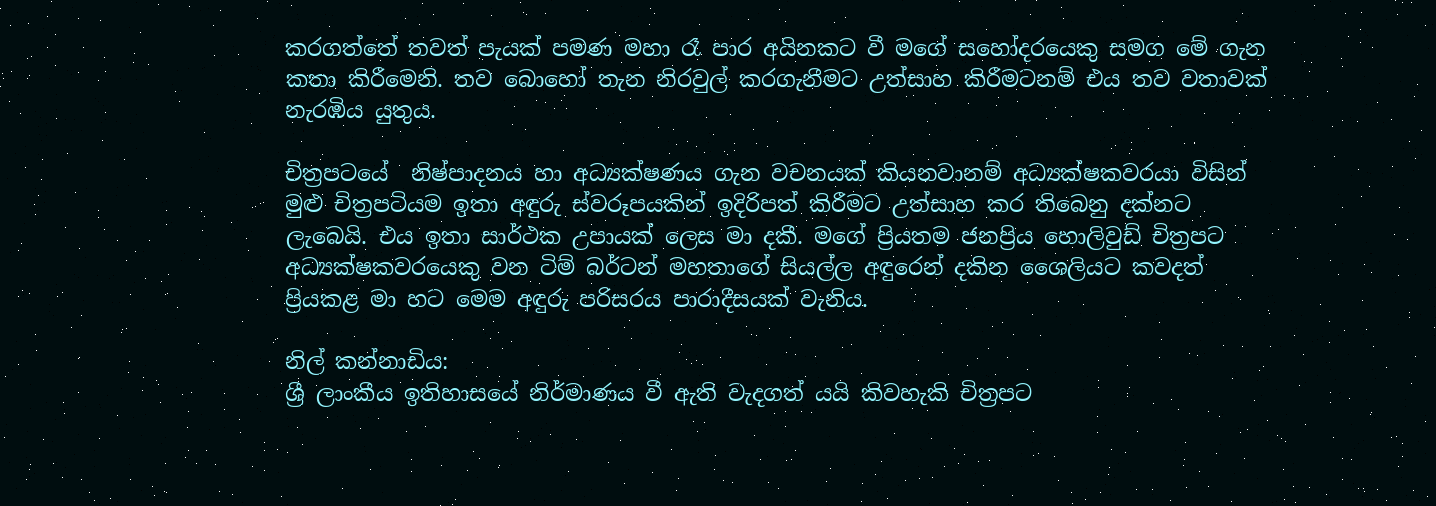කරගත්තේ තවත් පැයක් පමණ මහා රෑ පාර අයිනකට වී මගේ සහෝදරයෙකු සමග මේ ගැන කතා කිරීමෙනි. තව බොහෝ තැන නිරවුල් කරගැනීමට උත්සාහ කිරීමටනම් එය තව වතාවක් නැරඹිය යුතුය.

චිත්‍රපටයේ  නිෂ්පාදනය හා අධ්‍යක්ෂණය ගැන වචනයක් කියනවානම් අධ්‍යක්ෂකවරයා විසින් මුළු චිත්‍රපටියම ඉතා අඳුරු ස්වරූපයකින් ඉදිරිපත් කිරීමට උත්සාහ කර තිබෙනු දක්නට ලැබෙයි. එය ඉතා සාර්ථක උපායක් ලෙස මා දකී. මගේ ප්‍රියතම ජනප්‍රිය හොලිවුඩ් චිත්‍රපට අධ්‍යක්ෂකවරයෙකු වන ටිම් බර්ටන් මහතාගේ සියල්ල අඳුරෙන් දකින ශෛලියට කවදත් ප්‍රියකළ මා හට මෙම අඳුරු පරිසරය පාරාදීසයක් වැනිය.

නිල් කන්නාඩිය:
ශ්‍රී ලාංකීය ඉතිහාසයේ නිර්මාණය වී ඇති වැදගත් යයි කිවහැකි චිත්‍රපට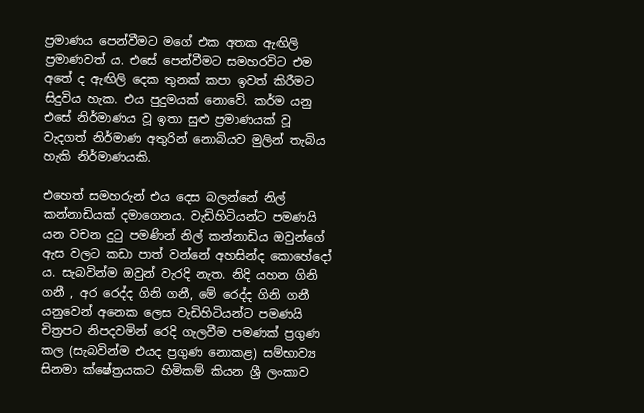ප්‍රමාණය පෙන්වීමට මගේ එක අතක ඇඟිලි ප්‍රමාණවත් ය. එසේ පෙන්වීමට සමහරවිට එම අතේ ද ඇඟිලි දෙක තුනක් කපා ඉවත් කිරීමට සිදුවිය හැක. එය පුදුමයක් නොවේ. කර්ම යනු එසේ නිර්මාණය වූ ඉතා සුළු ප්‍රමාණයක් වූ වැදගත් නිර්මාණ අතුරින් නොබියව මුලින් තැබිය හැකි නිර්මාණයකි.

එහෙත් සමහරුන් එය දෙස බලන්නේ නිල් කන්නාඩියක් දමාගෙනය. වැඩිහිටියන්ට පමණයි යන වචන දුටු පමණින් නිල් කන්නාඩිය ඔවුන්ගේ ඇස වලට කඩා පාත් වන්නේ අහසින්ද කොහේදෝ ය. සැබවින්ම ඔවුන් වැරදි නැත. නිදි යහන ගිනි ගනී , අර රෙද්ද ගිනි ගනී, මේ රෙද්ද ගිනි ගනී යනුවෙන් අනෙක ලෙස වැඩිහිටියන්ට පමණයි චිත්‍රපට නිපදවමින් රෙදි ගැලවීම පමණක් ප්‍රගුණ කල (සැබවින්ම එයද ප්‍රගුණ නොකළ) සම්භාව්‍ය සිනමා ක්ෂේත්‍රයකට හිමිකම් කියන ශ්‍රී ලංකාව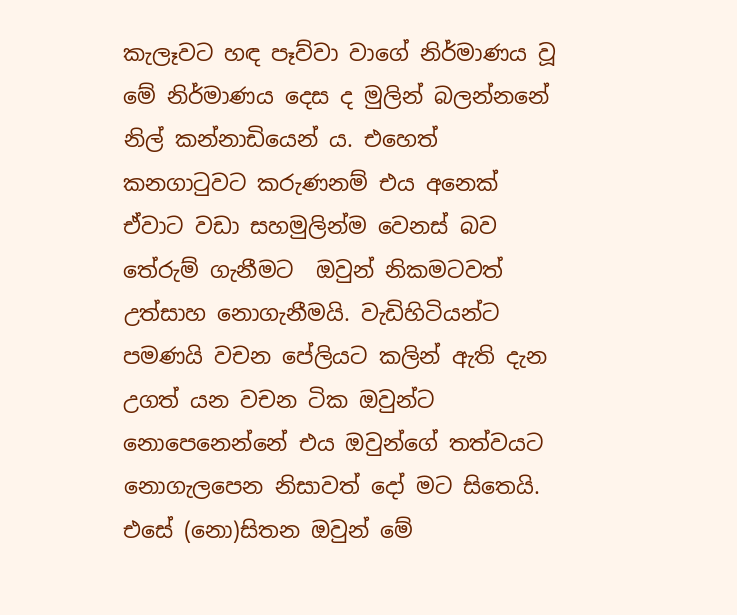කැලෑවට හඳ පෑව්වා වාගේ නිර්මාණය වූ මේ නිර්මාණය දෙස ද මුලින් බලන්නනේ නිල් කන්නාඩියෙන් ය. එහෙත් කනගාටුවට කරුණනම් එය අනෙක් ඒවාට වඩා සහමුලින්ම වෙනස් බව තේරුම් ගැනීමට  ඔවුන් නිකමටවත් උත්සාහ නොගැනීමයි. වැඩිහිටියන්ට පමණයි වචන පේලියට කලින් ඇති දැන උගත් යන වචන ටික ඔවුන්ට නොපෙනෙන්නේ එය ඔවුන්ගේ තත්වයට නොගැලපෙන නිසාවත් දෝ මට සිතෙයි. එසේ (නො)සිතන ඔවුන් මේ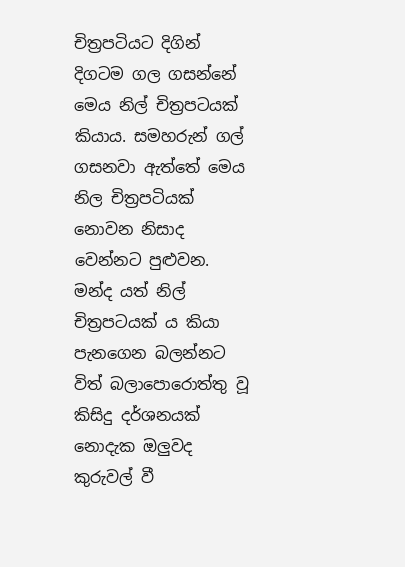චිත්‍රපටියට දිගින් දිගටම ගල ගසන්නේ මෙය නිල් චිත්‍රපටයක් කියාය. සමහරුන් ගල් ගසනවා ඇත්තේ මෙය නිල චිත්‍රපටියක් නොවන නිසාද වෙන්නට පුළුවන. මන්ද යත් නිල් චිත්‍රපටයක් ය කියා පැනගෙන බලන්නට විත් බලාපොරොත්තු වූ කිසිදු දර්ශනයක් නොදැක ඔලුවද කුරුවල් වී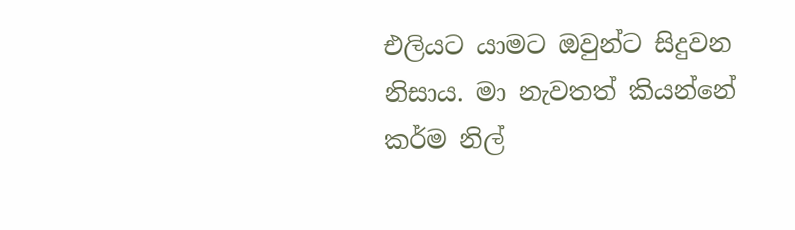එලියට යාමට ඔවුන්ට සිදුවන නිසාය. මා නැවතත් කියන්නේ කර්ම නිල්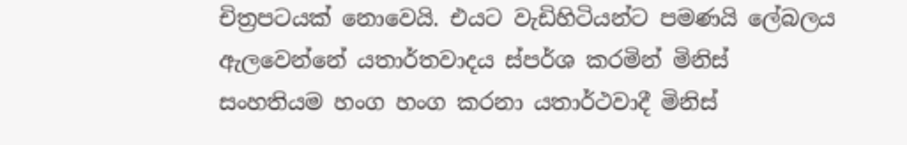චිත්‍රපටයක් නොවෙයි. එයට වැඩිහිටියන්ට පමණයි ලේබලය ඇලවෙන්නේ යතාර්තවාදය ස්පර්ශ කරමින් මිනිස් සංහතියම හංග හංග කරනා යතාර්ථවාදී මිනිස්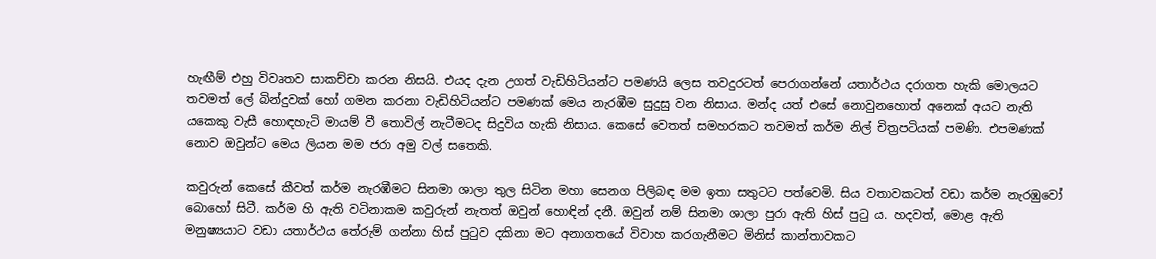හැඟීම් එහු විවෘතව සාකච්චා කරන නිසයි. එයද දැන උගත් වැඩිහිටියන්ට පමණයි ලෙස තවදුරටත් පෙරාගන්නේ යතාර්ථය දරාගත හැකි මොලයට තවමත් ලේ බින්දුවක් හෝ ගමන කරනා වැඩිහිටියන්ට පමණක් මෙය නැරඹීම සුදුසු වන නිසාය. මන්ද යත් එසේ නොවුනහොත් අනෙක් අයට නැති යකෙකු වැසී හොඳහැටි මායම් වී තොවිල් නැටීමටද සිදුවිය හැකි නිසාය. කෙසේ වෙතත් සමහරකට තවමත් කර්ම නිල් චිත්‍රපටියක් පමණි. එපමණක් නොව ඔවුන්ට මෙය ලියන මම ජරා අමු වල් සතෙකි.

කවුරුන් කෙසේ කීවත් කර්ම නැරඹීමට සිනමා ශාලා තුල සිටින මහා සෙනග පිලිබඳ මම ඉතා සතුටට පත්වෙමි. සිය වතාවකටත් වඩා කර්ම නැරඹුවෝ බොහෝ සිටී. කර්ම හි ඇති වටිනාකම කවුරුන් නැතත් ඔවුන් හොඳින් දනී. ඔවුන් නම් සිනමා ශාලා පුරා ඇති හිස් පුටු ය. හදවත්, මොළ ඇති මනුෂ්‍යයාට වඩා යතාර්ථය තේරුම් ගන්නා හිස් පුටුව දකිනා මට අනාගතයේ විවාහ කරගැනීමට මිනිස් කාන්තාවකට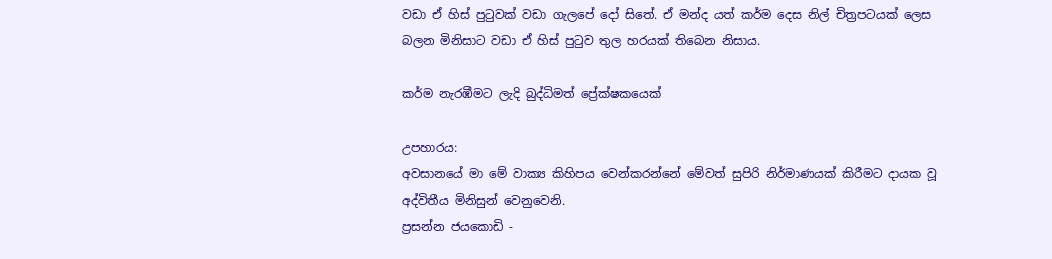වඩා ඒ හිස් පුටුවක්‌ වඩා ගැලපේ දෝ සිතේ. ඒ මන්ද යත් කර්ම දෙස නිල් චිත්‍රපටයක් ලෙස බලන මිනිසාට වඩා ඒ හිස් පුටුව තුල හරයක් තිබෙන නිසාය.

කර්ම නැරඹීමට ලැදි බුද්ධිමත් ප්‍රේක්ෂකයෙක්

උපහාරය:
අවසානයේ මා මේ වාක්‍ය කිහිපය වෙන්කරන්නේ මේවත් සුපිරි නිර්මාණයක් කිරීමට දායක වූ අද්විතීය මිනිසුන් වෙනුවෙනි.
ප්‍රසන්න ජයකොඩි -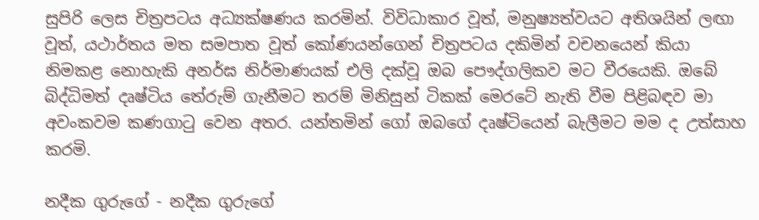සුපිරි ලෙස චිත්‍රපටය අධ්‍යක්ෂණය කරමින්. විවිධාකාර වූත්, මනුෂ්‍යත්වයට අතිශයින් ලඟා වූත්, යථාර්තය මත සමපාත වූත් කෝණයන්ගෙන් චිත්‍රපටය දකිමින් වචනයෙන් කියා නිමකළ නොහැකි අනර්ඝ නිර්මාණයක් එලි දක්වූ ඔබ පෞද්ගලිකව මට වීරයෙකි. ඔබේ බිද්ධිමත් දෘෂ්ටිය තේරුම් ගැනීමට තරම් මිනිසුන් ටිකක් මෙරටේ නැති වීම පිළිබඳව මා අවංකවම කණගාටු වෙන අතර. යන්තමින් ගෝ ඔබගේ දෘෂ්ටියෙන් බැලීමට මම ද උත්සාහ කරමි.

නදීක ගුරුගේ - නදීක ගුරුගේ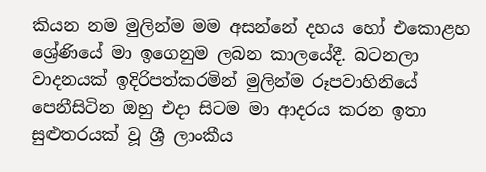කියන නම මුලින්ම මම අසන්නේ දහය හෝ එකොළහ ශ්‍රේණියේ මා ඉගෙනුම ලබන කාලයේදී. බටනලා වාදනයක් ඉදිරිපත්කරමින් මුලින්ම රූපවාහිනියේ පෙනීසිටින ඔහු එදා සිටම මා ආදරය කරන ඉතා සුළුතරයක් වූ ශ්‍රී ලාංකීය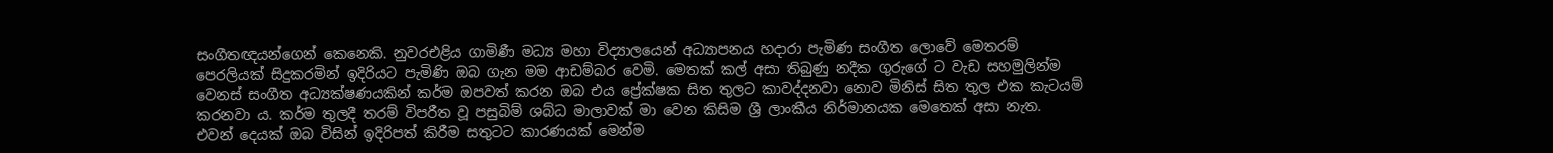සංගීතඥයන්ගෙන් කෙනෙකි. නුවරඑළිය ගාමිණී මධ්‍ය මහා විද්‍යාලයෙන් අධ්‍යාපනය හදාරා පැමිණ සංගීත ලොවේ මෙතරම් පෙරලියක් සිදුකරමින් ඉදිරියට පැමිණි ඔබ ගැන මම ආඩම්බර වෙමි. මෙතක් කල් අසා තිබුණු නදීක ගුරුගේ ට වැඩ සහමුලින්ම වෙනස් සංගීත අධ්‍යක්ෂණයකින් කර්ම ඔපවත් කරන ඔබ එය ප්‍රේක්ෂක සිත තුලට කාවද්දනවා නොව මිනිස් සිත තුල එක කැටයම් කරනවා ය. කර්ම තුලදී තරම් විපරීත වූ පසුබිම් ශබ්ධ මාලාවක් මා වෙන කිසිම ශ්‍රී ලාංකීය නිර්මානයක මෙතෙක් අසා නැත. එවන් දෙයක් ඔබ විසින් ඉදිරිපත් කිරීම සතුටට කාරණයක් මෙන්ම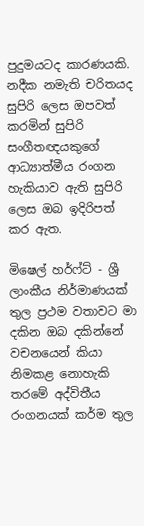පුදුමයටද කාරණයකි.
නදීක නමැති චරිතයද සුපිරි ලෙස ඔපවත් කරමින් සුපිරි සංගීතඥයකුගේ ආධ්‍යාත්මීය රංගන හැකියාව ඇති සුපිරි ලෙස ඔබ ඉදිරිපත් කර ඇත.

මිෂෙල් හර්ෆ්ට් - ශ්‍රී ලාංකීය නිර්මාණයක් තුල ප්‍රථම වතාවට මා දකින ඔබ දකින්නේ වචනයෙන් කියා නිමකළ නොහැකි තරමේ අද්විතීය රංගනයක් කර්ම තුල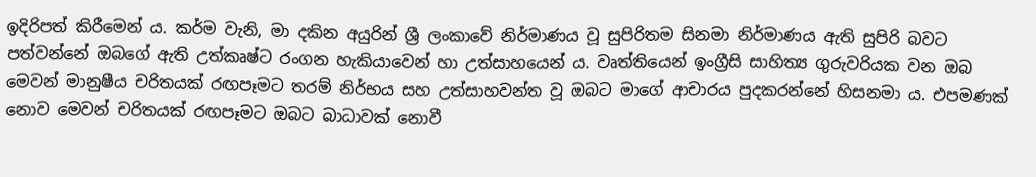ඉදිරිපත් කිරීමෙන් ය. කර්ම වැනි, මා දකින අයුරින් ශ්‍රී ලංකාවේ නිර්මාණය වූ සුපිරිතම සිනමා නිර්මාණය ඇති සුපිරි බවට පත්වන්නේ ඔබගේ ඇති උත්කෘෂ්ට රංගන හැකියාවෙන් හා උත්සාහයෙන් ය. වෘත්තියෙන් ඉංග්‍රීසි සාහිත්‍ය ගුරුවරියක වන ඔබ මෙවන් මානුෂීය චරිතයක් රඟපෑමට තරම් නිර්භය සහ උත්සාහවන්ත වූ ඔබට මාගේ ආචාරය පුදකරන්නේ හිසනමා ය. එපමණක් නොව මෙවන් චරිතයක් රඟපෑමට ඔබට බාධාවක් නොවී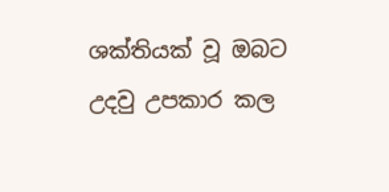ශක්තියක් වූ ඔබට උදවු උපකාර කල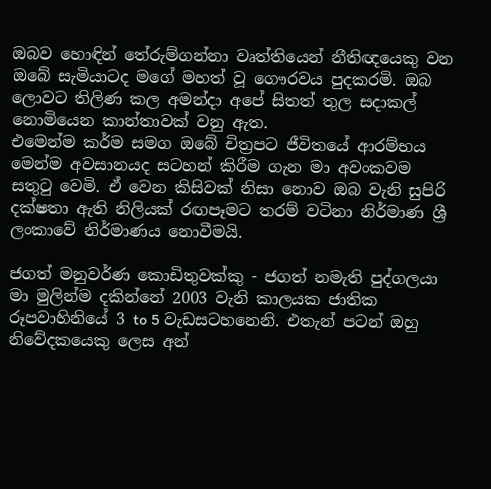ඔබව හොඳින් තේරුම්ගන්නා වෘත්තියෙන් නීතිඥයෙකු වන ඔබේ සැමියාටද මගේ මහත් වූ ගෞරවය පුදකරමි. ඔබ ලොවට තිලිණ කල අමන්දා අපේ සිතත් තුල සදාකල් නොමියෙන කාන්තාවක් වනු ඇත.
එමෙන්ම කර්ම සමග ඔබේ චිත්‍රපට ජීවිතයේ ආරම්භය මෙන්ම අවසානයද සටහන් කිරීම ගැන මා අවංකවම සතුටු වෙමි. ඒ වෙන කිසිවක් නිසා නොව ඔබ වැනි සුපිරි දක්ෂතා ඇති නිලියක් රඟපෑමට තරම් වටිනා නිර්මාණ ශ්‍රී ලංකාවේ නිර්මාණය නොවීමයි.

ජගත් මනුවර්ණ කොඩිතුවක්කු - ජගත් නමැති පුද්ගලයා මා මුලින්ම දකින්නේ 2003 වැනි කාලයක ජාතික රූපවාහිනියේ 3 to 5 වැඩසටහනෙනි. එතැන් පටන් ඔහු නිවේදකයෙකු ලෙස අන්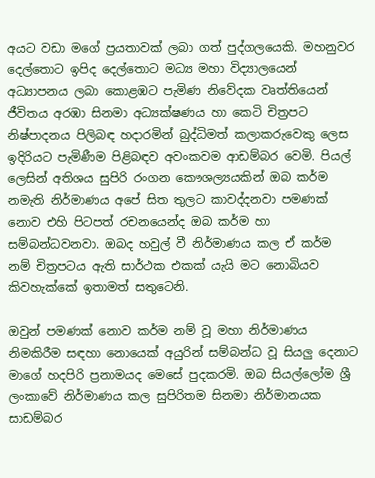අයට වඩා මගේ ප්‍රයතාවක් ලබා ගත් පුද්ගලයෙකි. මහනුවර දෙල්තොට ඉපිද දෙල්තොට මධ්‍ය මහා විද්‍යාලයෙන් අධ්‍යාපනය ලබා කොළඹට පැමිණ නිවේදක වෘත්තියෙන් ජීවිතය අරඹා සිනමා අධ්‍යක්ෂණය හා කෙටි චිත්‍රපට නිෂ්පාදනය පිලිබඳ හදාරමින් බුද්ධිමත් කලාකරුවෙකු ලෙස ඉදිරියට පැමිණීම පිළිබඳව අවංකවම ආඩම්බර වෙමි. පියල් ලෙසින් අතිශය සුපිරි රංගන කෞශල්‍යයකින් ඔබ කර්ම නමැති නිර්මාණය අපේ සිත තුලට කාවද්දනවා පමණක් නොව එහි පිටපත් රචනයෙන්ද ඔබ කර්ම හා සම්බන්ධවනවා. ඔබද හවුල් වී නිර්මාණය කල ඒ කර්ම නම් චිත්‍රපටය ඇති සාර්ථක එකක් යැයි මට නොබියව කිවහැක්කේ ඉතාමත් සතුටෙනි.

ඔවුන් පමණක් නොව කර්ම නම් වූ මහා නිර්මාණය නිමකිරීම සඳහා නොයෙක් අයුරින් සම්බන්ධ වූ සියලු දෙනාට මාගේ හදපිරි ප්‍රනාමයද මෙසේ පුදකරමි. ඔබ සියල්ලෝම ශ්‍රී ලංකාවේ නිර්මාණය කල සුපිරිතම සිනමා නිර්මානයක සාඩම්බර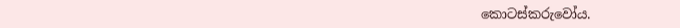කොටස්කරුවෝය.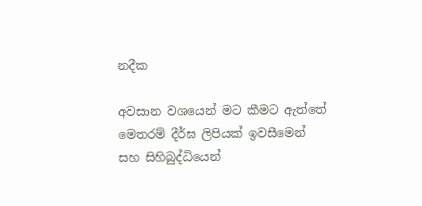නදීක

අවසාන වශයෙන් මට කීමට ඇත්තේ මෙතරම් දීර්ඝ ලිපියක් ඉවසීමෙන් සහ සිහිබුද්ධියෙන්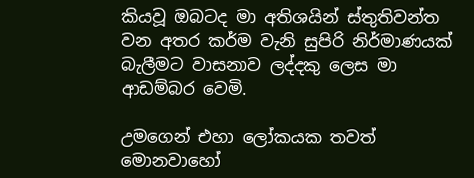කියවූ ඔබටද මා අතිශයින් ස්තුතිවන්ත වන අතර කර්ම වැනි සුපිරි නිර්මාණයක් බැලීමට වාසනාව ලද්දකු ලෙස මා ආඩම්බර වෙමි.

උමගෙන් එහා ලෝකයක තවත් මොනවාහෝ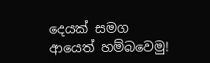දෙයක් සමග ආයෙත් හම්බවෙමු!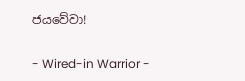ජයවේවා!

- Wired-in Warrior -